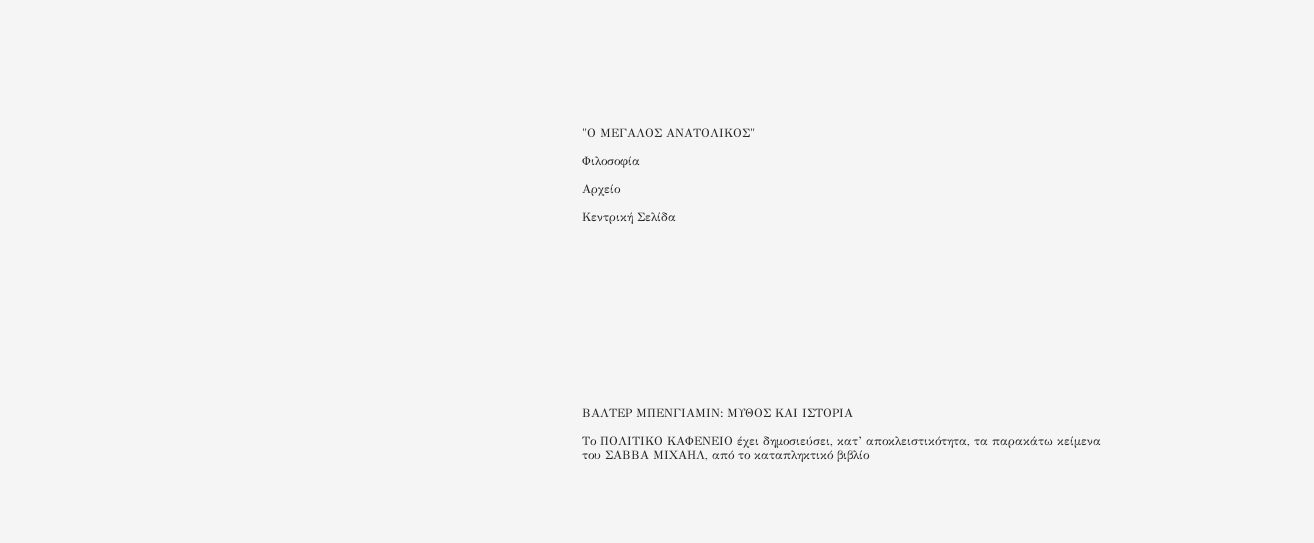"Ο ΜΕΓΑΛΟΣ ΑΝΑΤΟΛΙΚΟΣ"

Φιλοσοφία

Αρχείο

Κεντρική Σελίδα













ΒΑΛΤΕΡ ΜΠΕΝΓΙΑΜΙΝ: ΜΥΘΟΣ ΚΑΙ ΙΣΤΟΡΙΑ

Το ΠΟΛΙΤΙΚΟ ΚΑΦΕΝΕΙΟ έχει δημοσιεύσει, κατ’ αποκλειστικότητα, τα παρακάτω κείμενα του ΣΑΒΒΑ ΜΙΧΑΗΛ, από το καταπληκτικό βιβλίο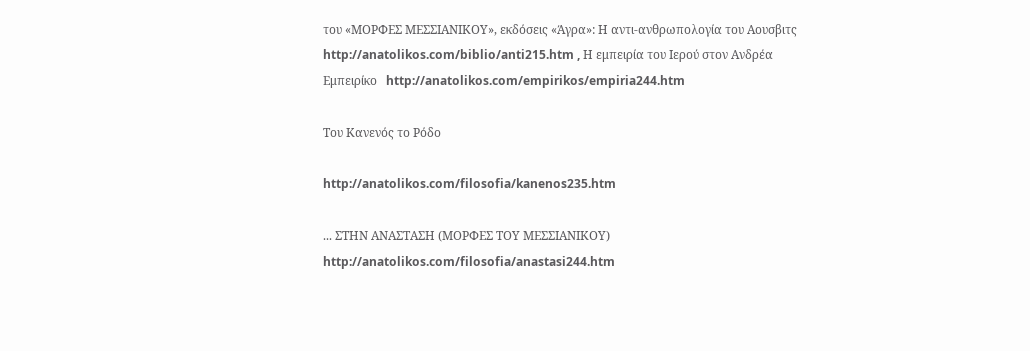του «ΜΟΡΦΕΣ ΜΕΣΣΙΑΝΙΚΟΥ», εκδόσεις «Άγρα»: Η αντι-ανθρωπολογία του Αουσβιτς  http://anatolikos.com/biblio/anti215.htm , Η εμπειρία του Ιερού στον Ανδρέα Εμπειρίκο   http://anatolikos.com/empirikos/empiria244.htm

Του Κανενός το Ρόδο

http://anatolikos.com/filosofia/kanenos235.htm

... ΣΤΗΝ ΑΝΑΣΤΑΣΗ (ΜΟΡΦΕΣ ΤΟΥ ΜΕΣΣΙΑΝΙΚΟΥ) http://anatolikos.com/filosofia/anastasi244.htm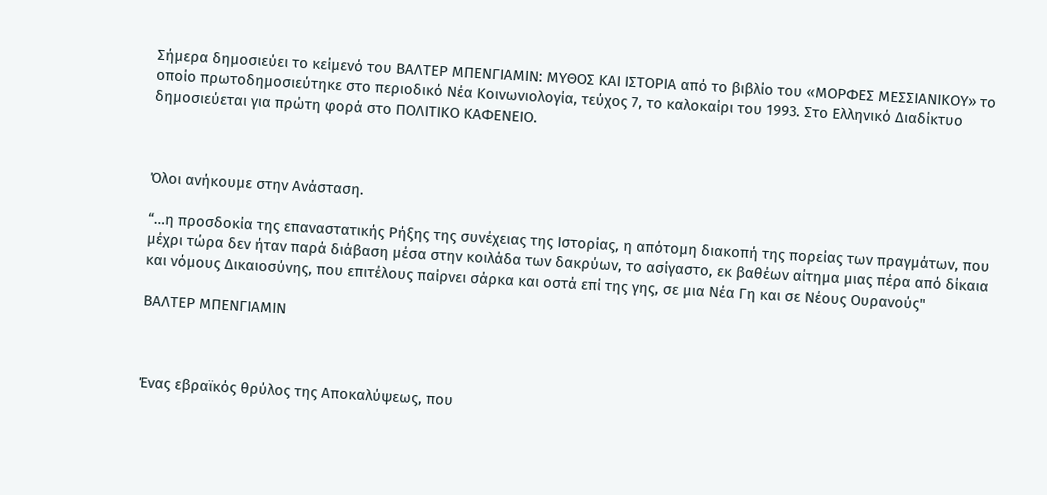Σήμερα δημοσιεύει το κείμενό του ΒΑΛΤΕΡ ΜΠΕΝΓΙΑΜΙΝ: ΜΥΘΟΣ ΚΑΙ ΙΣΤΟΡΙΑ από το βιβλίο του «ΜΟΡΦΕΣ ΜΕΣΣΙΑΝΙΚΟΥ» το οποίο πρωτοδημοσιεύτηκε στο περιοδικό Νέα Κοινωνιολογία, τεύχος 7, το καλοκαίρι του 1993. Στο Ελληνικό Διαδίκτυο δημοσιεύεται για πρώτη φορά στο ΠΟΛΙΤΙΚΟ ΚΑΦΕΝΕΙΟ.



Όλοι ανήκουμε στην Ανάσταση.

“…η προσδοκία της επαναστατικής Ρήξης της συνέχειας της Ιστορίας, η απότομη διακοπή της πορείας των πραγμάτων, που μέχρι τώρα δεν ήταν παρά διάβαση μέσα στην κοιλάδα των δακρύων, το ασίγαστο, εκ βαθέων αίτημα μιας πέρα από δίκαια και νόμους Δικαιοσύνης, που επιτέλους παίρνει σάρκα και οστά επί της γης, σε μια Νέα Γη και σε Νέους Ουρανούς"

BΑΛΤΕΡ ΜΠΕΝΓΙΑΜΙΝ



Ένας εβραϊκός θρύλος της Αποκαλύψεως, που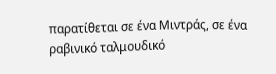παρατίθεται σε ένα Μιντράς, σε ένα ραβινικό ταλμουδικό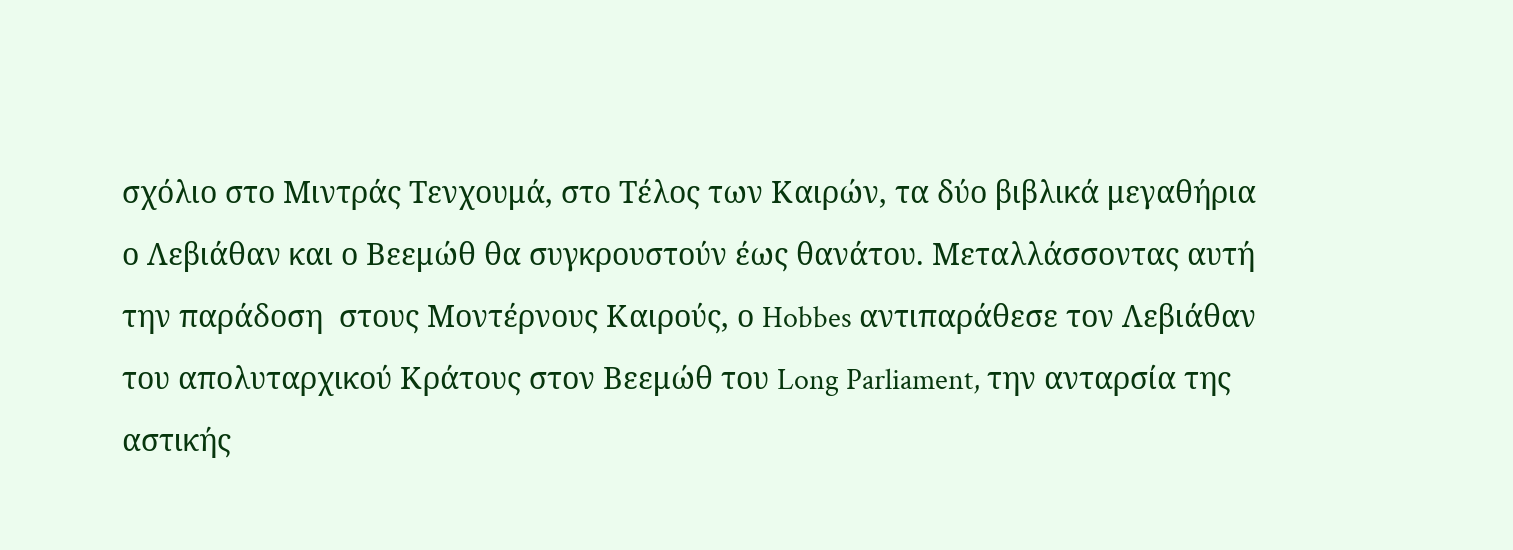σχόλιο στο Μιντράς Τενχουμά, στο Τέλος των Καιρών, τα δύο βιβλικά μεγαθήρια ο Λεβιάθαν και ο Βεεμώθ θα συγκρουστούν έως θανάτου. Μεταλλάσσοντας αυτή την παράδοση  στους Μοντέρνους Καιρούς, ο Hobbes αντιπαράθεσε τον Λεβιάθαν του απολυταρχικού Κράτους στον Βεεμώθ του Long Parliament, την ανταρσία της αστικής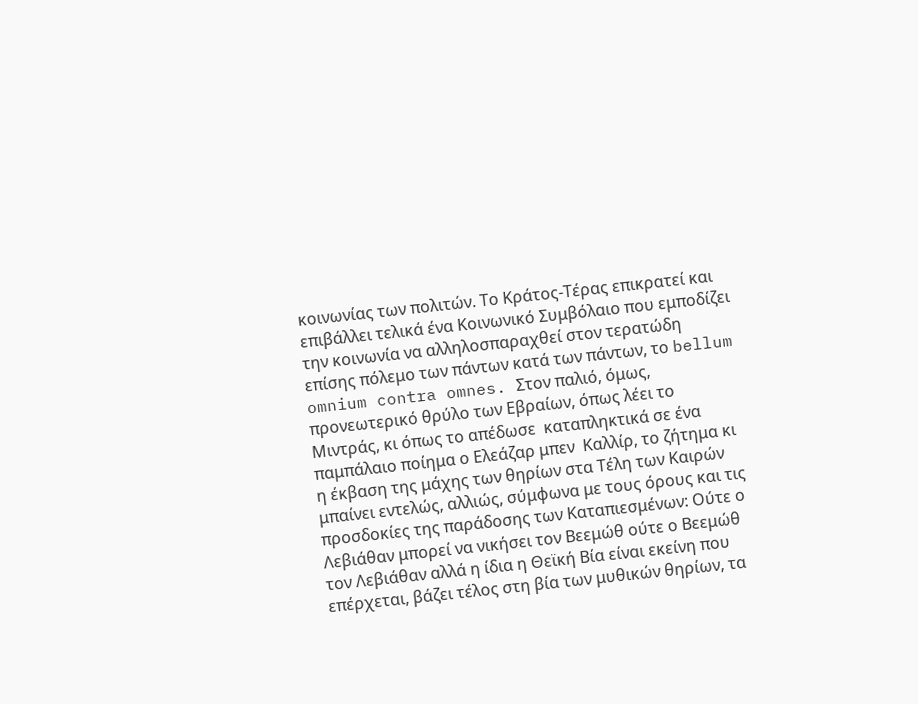κοινωνίας των πολιτών. Το Κράτος-Τέρας επικρατεί και επιβάλλει τελικά ένα Κοινωνικό Συμβόλαιο που εμποδίζει την κοινωνία να αλληλοσπαραχθεί στον τερατώδη επίσης πόλεμο των πάντων κατά των πάντων, το bellum omnium contra omnes. Στον παλιό, όμως, προνεωτερικό θρύλο των Εβραίων, όπως λέει το Μιντράς, κι όπως το απέδωσε  καταπληκτικά σε ένα παμπάλαιο ποίημα ο Ελεάζαρ μπεν  Καλλίρ, το ζήτημα κι η έκβαση της μάχης των θηρίων στα Τέλη των Καιρών μπαίνει εντελώς, αλλιώς, σύμφωνα με τους όρους και τις προσδοκίες της παράδοσης των Καταπιεσμένων: Ούτε ο Λεβιάθαν μπορεί να νικήσει τον Βεεμώθ ούτε ο Βεεμώθ τον Λεβιάθαν αλλά η ίδια η Θεϊκή Βία είναι εκείνη που  επέρχεται, βάζει τέλος στη βία των μυθικών θηρίων, τα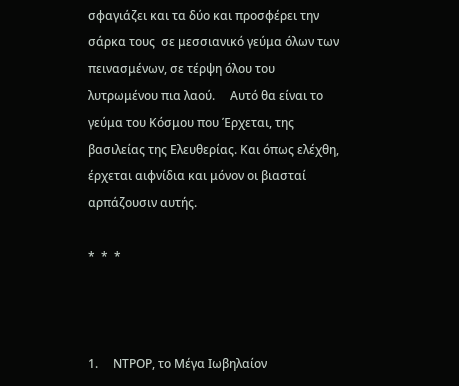σφαγιάζει και τα δύο και προσφέρει την σάρκα τους  σε μεσσιανικό γεύμα όλων των πεινασμένων, σε τέρψη όλου του λυτρωμένου πια λαού.     Αυτό θα είναι το γεύμα του Κόσμου που Έρχεται, της βασιλείας της Ελευθερίας. Και όπως ελέχθη, έρχεται αιφνίδια και μόνον οι βιασταί αρπάζουσιν αυτής.

*  *  *



1.     ΝΤΡΟΡ, το Μέγα Ιωβηλαίον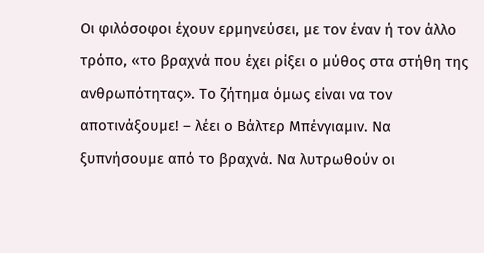Οι φιλόσοφοι έχουν ερμηνεύσει, με τον έναν ή τον άλλο τρόπο, «το βραχνά που έχει ρίξει ο μύθος στα στήθη της ανθρωπότητας». Το ζήτημα όμως είναι να τον αποτινάξουμε! – λέει ο Βάλτερ Μπένγιαμιν. Να ξυπνήσουμε από το βραχνά. Να λυτρωθούν οι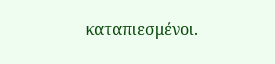καταπιεσμένοι.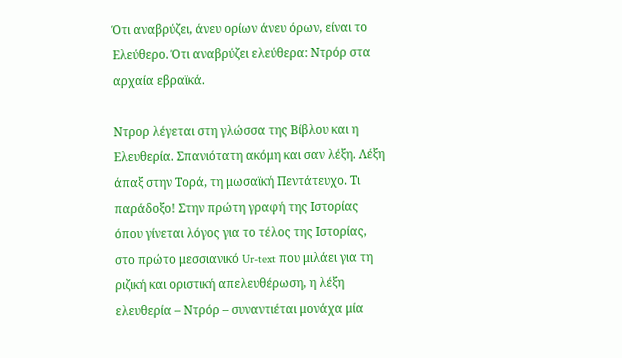Ότι αναβρύζει, άνευ ορίων άνευ όρων, είναι το Ελεύθερο. Ότι αναβρύζει ελεύθερα: Ντρόρ στα αρχαία εβραϊκά.

Ντρορ λέγεται στη γλώσσα της Βίβλου και η Ελευθερία. Σπανιότατη ακόμη και σαν λέξη. Λέξη άπαξ στην Τορά, τη μωσαϊκή Πεντάτευχο. Τι παράδοξο! Στην πρώτη γραφή της Ιστορίας όπου γίνεται λόγος για το τέλος της Ιστορίας, στο πρώτο μεσσιανικό Ur-text που μιλάει για τη ριζική και οριστική απελευθέρωση, η λέξη ελευθερία – Ντρόρ – συναντιέται μονάχα μία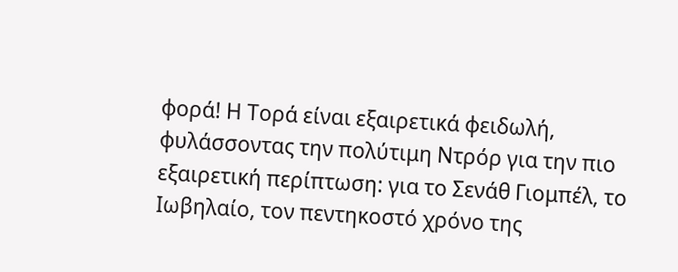φορά! Η Τορά είναι εξαιρετικά φειδωλή, φυλάσσοντας την πολύτιμη Ντρόρ για την πιο εξαιρετική περίπτωση: για το Σενάθ Γιομπέλ, το Ιωβηλαίο, τον πεντηκοστό χρόνο της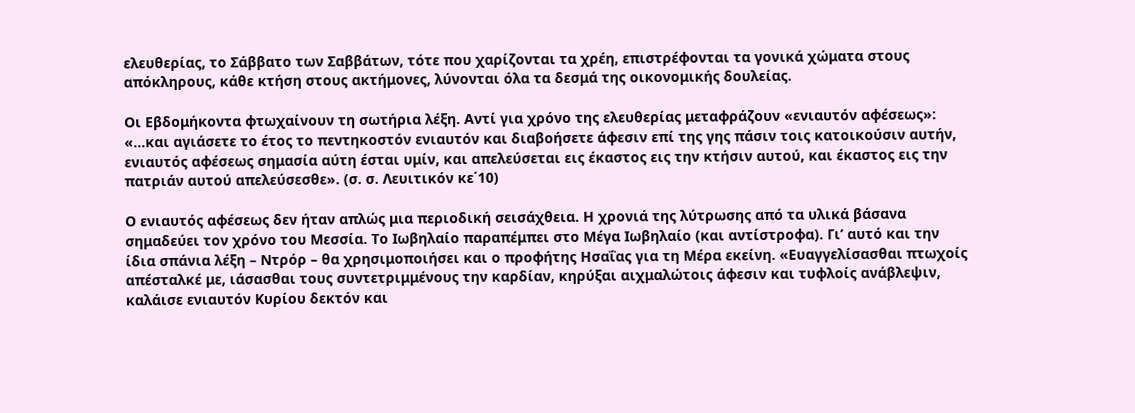ελευθερίας, το Σάββατο των Σαββάτων, τότε που χαρίζονται τα χρέη, επιστρέφονται τα γονικά χώματα στους απόκληρους, κάθε κτήση στους ακτήμονες, λύνονται όλα τα δεσμά της οικονομικής δουλείας.

Οι Εβδομήκοντα φτωχαίνουν τη σωτήρια λέξη. Αντί για χρόνο της ελευθερίας μεταφράζουν «ενιαυτόν αφέσεως»: «…και αγιάσετε το έτος το πεντηκοστόν ενιαυτόν και διαβοήσετε άφεσιν επί της γης πάσιν τοις κατοικούσιν αυτήν, ενιαυτός αφέσεως σημασία αύτη έσται υμίν, και απελεύσεται εις έκαστος εις την κτήσιν αυτού, και έκαστος εις την πατριάν αυτού απελεύσεσθε». (σ. σ. Λευιτικόν κε΄10)

Ο ενιαυτός αφέσεως δεν ήταν απλώς μια περιοδική σεισάχθεια. Η χρονιά της λύτρωσης από τα υλικά βάσανα σημαδεύει τον χρόνο του Μεσσία. Το Ιωβηλαίο παραπέμπει στο Μέγα Ιωβηλαίο (και αντίστροφα). Γι’ αυτό και την ίδια σπάνια λέξη – Ντρόρ – θα χρησιμοποιήσει και ο προφήτης Ησαΐας για τη Μέρα εκείνη. «Ευαγγελίσασθαι πτωχοίς απέσταλκέ με, ιάσασθαι τους συντετριμμένους την καρδίαν, κηρύξαι αιχμαλώτοις άφεσιν και τυφλοίς ανάβλεψιν, καλάισε ενιαυτόν Κυρίου δεκτόν και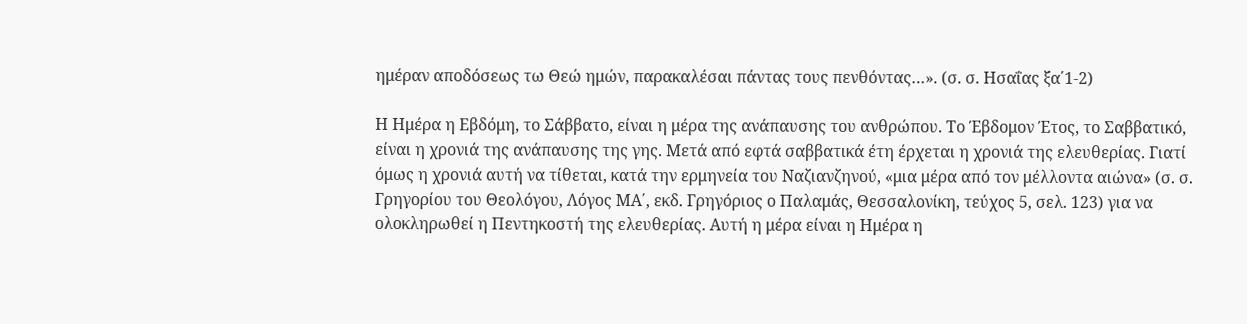ημέραν αποδόσεως τω Θεώ ημών, παρακαλέσαι πάντας τους πενθόντας…». (σ. σ. Ησαΐας ξα΄1-2)

Η Ημέρα η Εβδόμη, το Σάββατο, είναι η μέρα της ανάπαυσης του ανθρώπου. Το Έβδομον Έτος, το Σαββατικό, είναι η χρονιά της ανάπαυσης της γης. Μετά από εφτά σαββατικά έτη έρχεται η χρονιά της ελευθερίας. Γιατί όμως η χρονιά αυτή να τίθεται, κατά την ερμηνεία του Ναζιανζηνού, «μια μέρα από τον μέλλοντα αιώνα» (σ. σ. Γρηγορίου του Θεολόγου, Λόγος ΜΑ΄, εκδ. Γρηγόριος ο Παλαμάς, Θεσσαλονίκη, τεύχος 5, σελ. 123) για να ολοκληρωθεί η Πεντηκοστή της ελευθερίας. Αυτή η μέρα είναι η Ημέρα η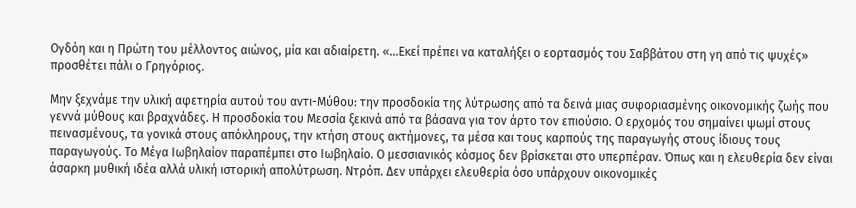Ογδόη και η Πρώτη του μέλλοντος αιώνος, μία και αδιαίρετη. «…Εκεί πρέπει να καταλήξει ο εορτασμός του Σαββάτου στη γη από τις ψυχές» προσθέτει πάλι ο Γρηγόριος.

Μην ξεχνάμε την υλική αφετηρία αυτού του αντι-Μύθου: την προσδοκία της λύτρωσης από τα δεινά μιας συφοριασμένης οικονομικής ζωής που γεννά μύθους και βραχνάδες. Η προσδοκία του Μεσσία ξεκινά από τα βάσανα για τον άρτο τον επιούσιο. Ο ερχομός του σημαίνει ψωμί στους πεινασμένους, τα γονικά στους απόκληρους, την κτήση στους ακτήμονες, τα μέσα και τους καρπούς της παραγωγής στους ίδιους τους παραγωγούς. Το Μέγα Ιωβηλαίον παραπέμπει στο Ιωβηλαίο. Ο μεσσιανικός κόσμος δεν βρίσκεται στο υπερπέραν. Όπως και η ελευθερία δεν είναι άσαρκη μυθική ιδέα αλλά υλική ιστορική απολύτρωση. Ντρόπ. Δεν υπάρχει ελευθερία όσο υπάρχουν οικονομικές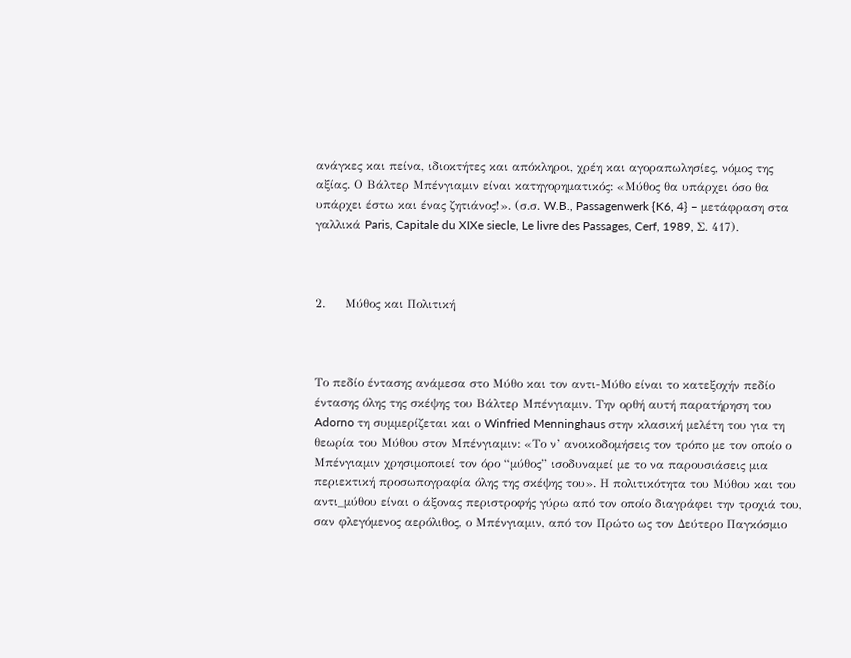ανάγκες και πείνα, ιδιοκτήτες και απόκληροι, χρέη και αγοραπωλησίες, νόμος της αξίας. Ο Βάλτερ Μπένγιαμιν είναι κατηγορηματικός: «Μύθος θα υπάρχει όσο θα υπάρχει έστω και ένας ζητιάνος!». (σ.σ. W.B., Passagenwerk {K6, 4} – μετάφραση στα γαλλικά Paris, Capitale du XIXe siecle, Le livre des Passages, Cerf, 1989, Σ. 417).



2.     Μύθος και Πολιτική



Το πεδίο έντασης ανάμεσα στο Μύθο και τον αντι-Μύθο είναι το κατεξοχήν πεδίο έντασης όλης της σκέψης του Βάλτερ Μπένγιαμιν. Την ορθή αυτή παρατήρηση του Adorno τη συμμερίζεται και ο Winfried Menninghaus στην κλασική μελέτη του για τη θεωρία του Μύθου στον Μπένγιαμιν: «Το ν’ ανοικοδομήσεις τον τρόπο με τον οποίο ο Μπένγιαμιν χρησιμοποιεί τον όρο “μύθος” ισοδυναμεί με το να παρουσιάσεις μια περιεκτική προσωπογραφία όλης της σκέψης του». Η πολιτικότητα του Μύθου και του αντι_μύθου είναι ο άξονας περιστροφής γύρω από τον οποίο διαγράφει την τροχιά του, σαν φλεγόμενος αερόλιθος, ο Μπένγιαμιν, από τον Πρώτο ως τον Δεύτερο Παγκόσμιο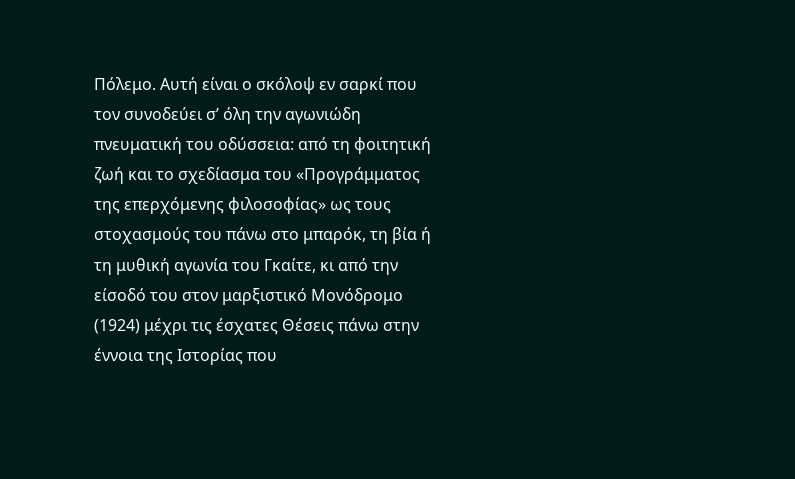Πόλεμο. Αυτή είναι ο σκόλοψ εν σαρκί που τον συνοδεύει σ’ όλη την αγωνιώδη πνευματική του οδύσσεια: από τη φοιτητική ζωή και το σχεδίασμα του «Προγράμματος της επερχόμενης φιλοσοφίας» ως τους στοχασμούς του πάνω στο μπαρόκ, τη βία ή τη μυθική αγωνία του Γκαίτε, κι από την είσοδό του στον μαρξιστικό Μονόδρομο (1924) μέχρι τις έσχατες Θέσεις πάνω στην έννοια της Ιστορίας που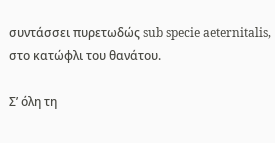συντάσσει πυρετωδώς sub specie aeternitalis, στο κατώφλι του θανάτου.

Σ’ όλη τη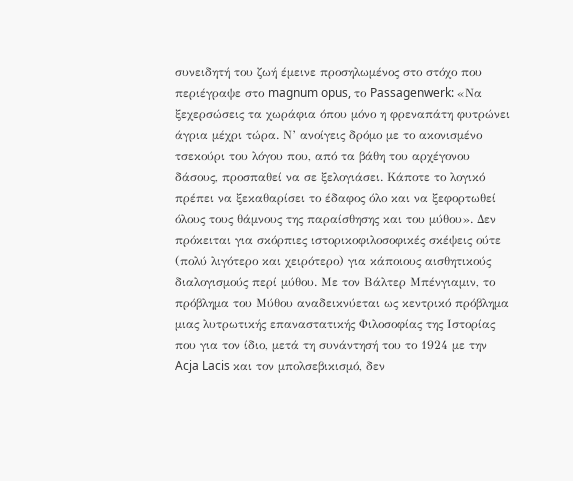συνειδητή του ζωή έμεινε προσηλωμένος στο στόχο που περιέγραψε στο magnum opus, το Passagenwerk: «Να ξεχερσώσεις τα χωράφια όπου μόνο η φρεναπάτη φυτρώνει άγρια μέχρι τώρα. Ν’ ανοίγεις δρόμο με το ακονισμένο τσεκούρι του λόγου που, από τα βάθη του αρχέγονου δάσους, προσπαθεί να σε ξελογιάσει. Κάποτε το λογικό πρέπει να ξεκαθαρίσει το έδαφος όλο και να ξεφορτωθεί όλους τους θάμνους της παραίσθησης και του μύθου». Δεν πρόκειται για σκόρπιες ιστορικοφιλοσοφικές σκέψεις ούτε (πολύ λιγότερο και χειρότερο) για κάποιους αισθητικούς διαλογισμούς περί μύθου. Με τον Βάλτερ Μπένγιαμιν, το πρόβλημα του Μύθου αναδεικνύεται ως κεντρικό πρόβλημα μιας λυτρωτικής επαναστατικής Φιλοσοφίας της Ιστορίας που για τον ίδιο, μετά τη συνάντησή του το 1924 με την Acja Lacis και τον μπολσεβικισμό, δεν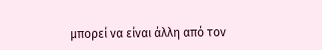μπορεί να είναι άλλη από τον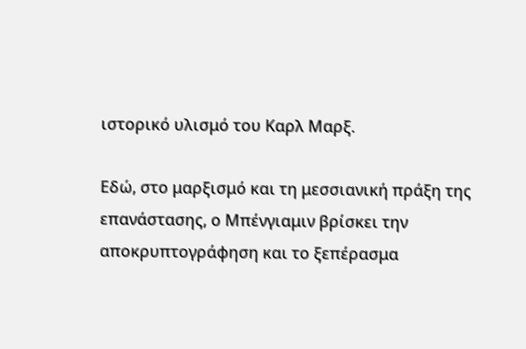ιστορικό υλισμό του Καρλ Μαρξ.

Εδώ, στο μαρξισμό και τη μεσσιανική πράξη της επανάστασης, ο Μπένγιαμιν βρίσκει την αποκρυπτογράφηση και το ξεπέρασμα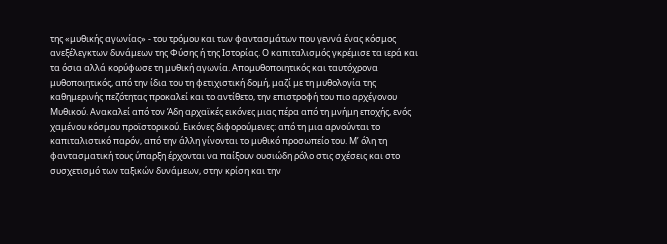της «μυθικής αγωνίας» - του τρόμου και των φαντασμάτων που γεννά ένας κόσμος ανεξέλεγκτων δυνάμεων της Φύσης ή της Ιστορίας. Ο καπιταλισμός γκρέμισε τα ιερά και τα όσια αλλά κορύφωσε τη μυθική αγωνία. Απομυθοποιητικός και ταυτόχρονα μυθοποιητικός, από την ίδια του τη φετιχιστική δομή, μαζί με τη μυθολογία της καθημερινής πεζότητας προκαλεί και το αντίθετο, την επιστροφή του πιο αρχέγονου Μυθικού. Ανακαλεί από τον Άδη αρχαϊκές εικόνες μιας πέρα από τη μνήμη εποχής, ενός χαμένου κόσμου προϊστορικού. Εικόνες διφορούμενες: από τη μια αρνούνται το καπιταλιστικό παρόν, από την άλλη γίνονται το μυθικό προσωπείο του. Μ’ όλη τη φαντασματική τους ύπαρξη έρχονται να παίξουν ουσιώδη ρόλο στις σχέσεις και στο συσχετισμό των ταξικών δυνάμεων, στην κρίση και την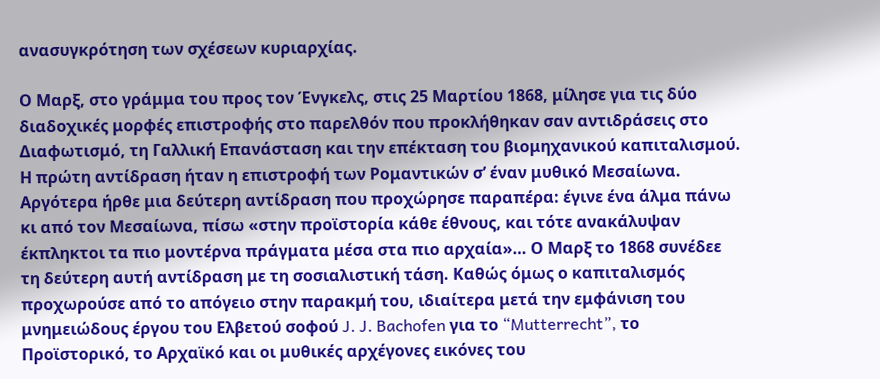ανασυγκρότηση των σχέσεων κυριαρχίας.

Ο Μαρξ, στο γράμμα του προς τον Ένγκελς, στις 25 Μαρτίου 1868, μίλησε για τις δύο διαδοχικές μορφές επιστροφής στο παρελθόν που προκλήθηκαν σαν αντιδράσεις στο Διαφωτισμό, τη Γαλλική Επανάσταση και την επέκταση του βιομηχανικού καπιταλισμού. Η πρώτη αντίδραση ήταν η επιστροφή των Ρομαντικών σ’ έναν μυθικό Μεσαίωνα. Αργότερα ήρθε μια δεύτερη αντίδραση που προχώρησε παραπέρα: έγινε ένα άλμα πάνω κι από τον Μεσαίωνα, πίσω «στην προϊστορία κάθε έθνους, και τότε ανακάλυψαν έκπληκτοι τα πιο μοντέρνα πράγματα μέσα στα πιο αρχαία»… Ο Μαρξ το 1868 συνέδεε τη δεύτερη αυτή αντίδραση με τη σοσιαλιστική τάση. Καθώς όμως ο καπιταλισμός προχωρούσε από το απόγειο στην παρακμή του, ιδιαίτερα μετά την εμφάνιση του μνημειώδους έργου του Ελβετού σοφού J. J. Bachofen για το “Mutterrecht”, το Προϊστορικό, το Αρχαϊκό και οι μυθικές αρχέγονες εικόνες του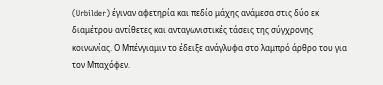(Urbilder) έγιναν αφετηρία και πεδίο μάχης ανάμεσα στις δύο εκ διαμέτρου αντίθετες και ανταγωνιστικές τάσεις της σύγχρονης κοινωνίας. Ο Μπένγιαμιν το έδειξε ανάγλυφα στο λαμπρό άρθρο του για τον Μπαχόφεν.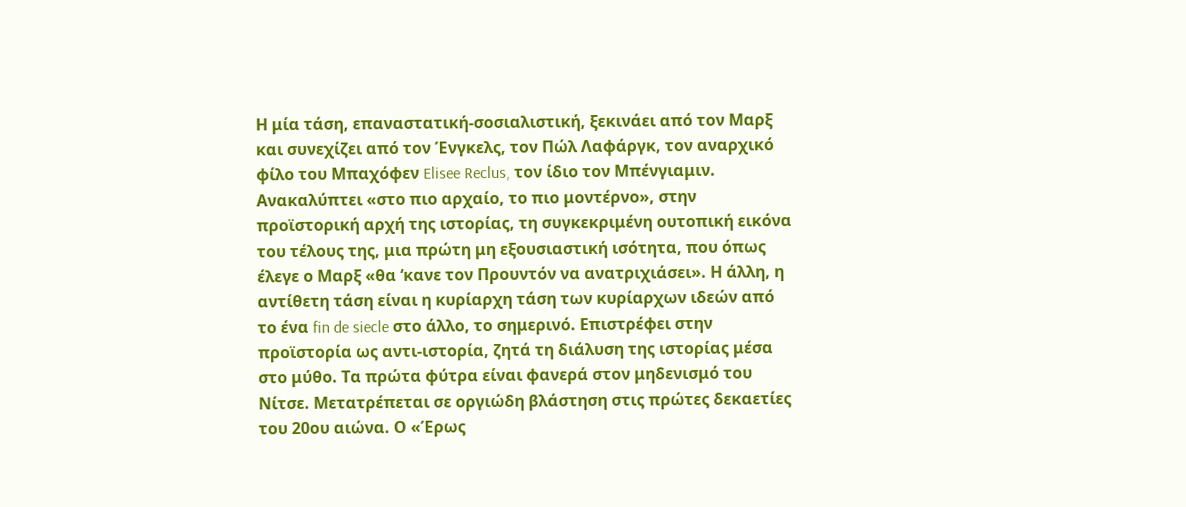Η μία τάση, επαναστατική-σοσιαλιστική, ξεκινάει από τον Μαρξ και συνεχίζει από τον Ένγκελς, τον Πώλ Λαφάργκ, τον αναρχικό φίλο του Μπαχόφεν Elisee Reclus, τον ίδιο τον Μπένγιαμιν. Ανακαλύπτει «στο πιο αρχαίο, το πιο μοντέρνο», στην προϊστορική αρχή της ιστορίας, τη συγκεκριμένη ουτοπική εικόνα του τέλους της, μια πρώτη μη εξουσιαστική ισότητα, που όπως έλεγε ο Μαρξ «θα ‘κανε τον Προυντόν να ανατριχιάσει». Η άλλη, η αντίθετη τάση είναι η κυρίαρχη τάση των κυρίαρχων ιδεών από το ένα fin de siecle στο άλλο, το σημερινό. Επιστρέφει στην προϊστορία ως αντι-ιστορία, ζητά τη διάλυση της ιστορίας μέσα στο μύθο. Τα πρώτα φύτρα είναι φανερά στον μηδενισμό του Νίτσε. Μετατρέπεται σε οργιώδη βλάστηση στις πρώτες δεκαετίες του 20ου αιώνα. Ο «Έρως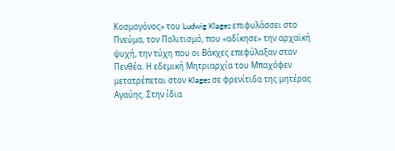Κοσμογόνος» του Ludwig Klages επιφυλάσσει στο Πνεύμα, τον Πολιτισμό, που «αδίκησε» την αρχαϊκή ψυχή, την τύχη που οι Βάκχες επεφύλαξαν στον Πενθέα. Η εδεμική Μητριαρχία του Μπαχόφεν μετατρέπεται στον Klages σε φρενίτιδα της μητέρας Αγαύης. Στην ίδια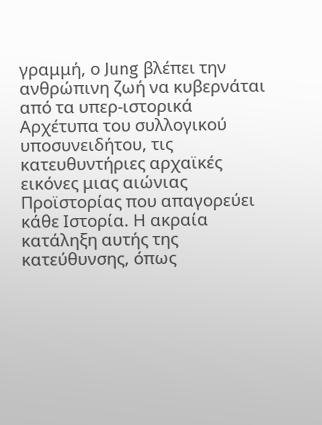γραμμή, ο Jung βλέπει την ανθρώπινη ζωή να κυβερνάται από τα υπερ-ιστορικά Αρχέτυπα του συλλογικού υποσυνειδήτου, τις κατευθυντήριες αρχαϊκές εικόνες μιας αιώνιας Προϊστορίας που απαγορεύει κάθε Ιστορία. Η ακραία κατάληξη αυτής της κατεύθυνσης, όπως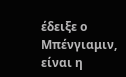έδειξε ο Μπένγιαμιν, είναι η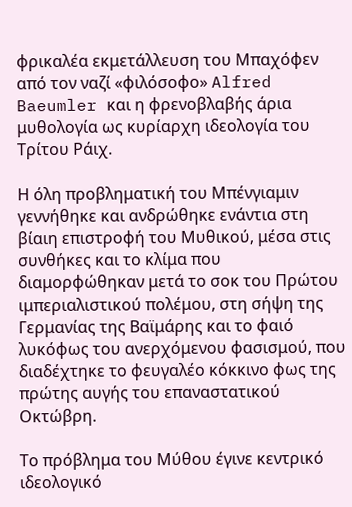φρικαλέα εκμετάλλευση του Μπαχόφεν από τον ναζί «φιλόσοφο» Alfred Baeumler και η φρενοβλαβής άρια μυθολογία ως κυρίαρχη ιδεολογία του Τρίτου Ράιχ.

Η όλη προβληματική του Μπένγιαμιν γεννήθηκε και ανδρώθηκε ενάντια στη βίαιη επιστροφή του Μυθικού, μέσα στις συνθήκες και το κλίμα που διαμορφώθηκαν μετά το σοκ του Πρώτου ιμπεριαλιστικού πολέμου, στη σήψη της Γερμανίας της Βαϊμάρης και το φαιό λυκόφως του ανερχόμενου φασισμού, που διαδέχτηκε το φευγαλέο κόκκινο φως της πρώτης αυγής του επαναστατικού Οκτώβρη.

Το πρόβλημα του Μύθου έγινε κεντρικό ιδεολογικό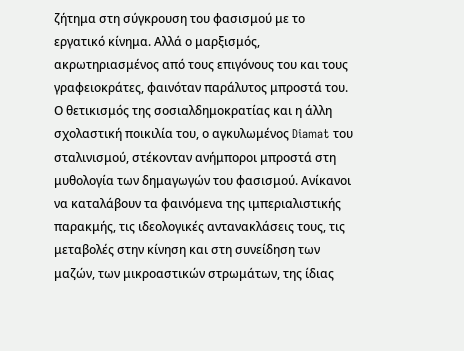ζήτημα στη σύγκρουση του φασισμού με το εργατικό κίνημα. Αλλά ο μαρξισμός, ακρωτηριασμένος από τους επιγόνους του και τους γραφειοκράτες, φαινόταν παράλυτος μπροστά του. Ο θετικισμός της σοσιαλδημοκρατίας και η άλλη σχολαστική ποικιλία του, ο αγκυλωμένος Diamat του σταλινισμού, στέκονταν ανήμποροι μπροστά στη μυθολογία των δημαγωγών του φασισμού. Ανίκανοι να καταλάβουν τα φαινόμενα της ιμπεριαλιστικής παρακμής, τις ιδεολογικές αντανακλάσεις τους, τις μεταβολές στην κίνηση και στη συνείδηση των μαζών, των μικροαστικών στρωμάτων, της ίδιας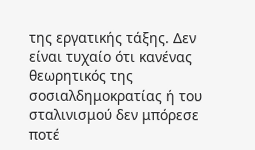της εργατικής τάξης. Δεν είναι τυχαίο ότι κανένας θεωρητικός της σοσιαλδημοκρατίας ή του σταλινισμού δεν μπόρεσε ποτέ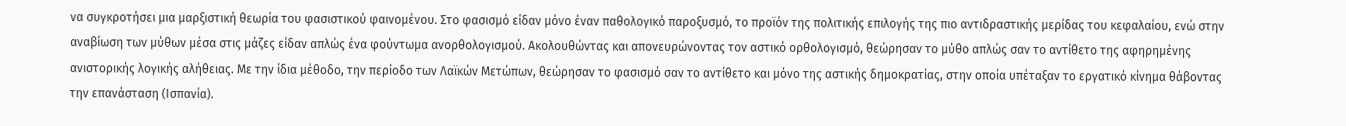να συγκροτήσει μια μαρξιστική θεωρία του φασιστικού φαινομένου. Στο φασισμό είδαν μόνο έναν παθολογικό παροξυσμό, το προϊόν της πολιτικής επιλογής της πιο αντιδραστικής μερίδας του κεφαλαίου, ενώ στην αναβίωση των μύθων μέσα στις μάζες είδαν απλώς ένα φούντωμα ανορθολογισμού. Ακολουθώντας και απονευρώνοντας τον αστικό ορθολογισμό, θεώρησαν το μύθο απλώς σαν το αντίθετο της αφηρημένης ανιστορικής λογικής αλήθειας. Με την ίδια μέθοδο, την περίοδο των Λαϊκών Μετώπων, θεώρησαν το φασισμό σαν το αντίθετο και μόνο της αστικής δημοκρατίας, στην οποία υπέταξαν το εργατικό κίνημα θάβοντας την επανάσταση (Ισπανία).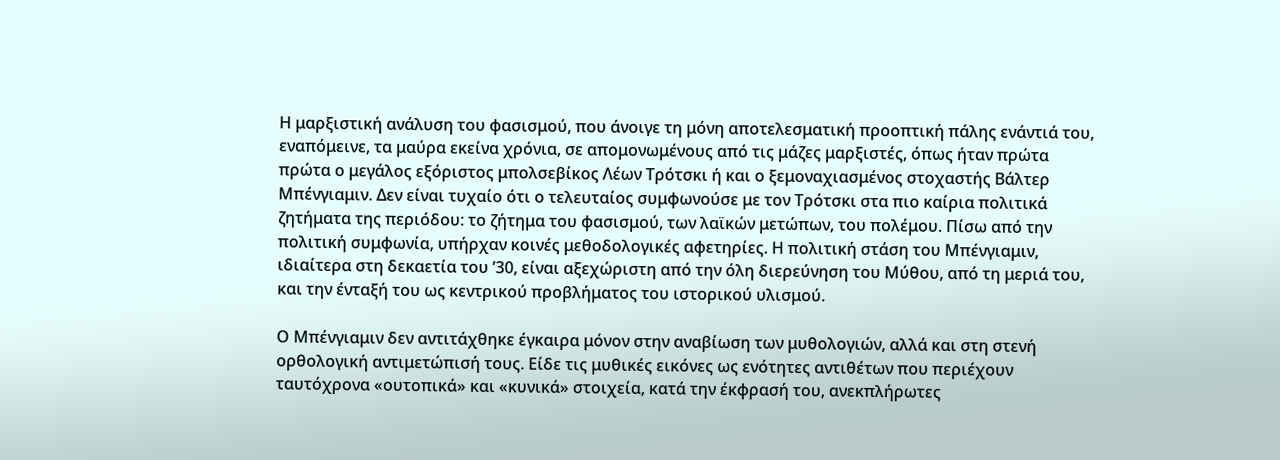Η μαρξιστική ανάλυση του φασισμού, που άνοιγε τη μόνη αποτελεσματική προοπτική πάλης ενάντιά του, εναπόμεινε, τα μαύρα εκείνα χρόνια, σε απομονωμένους από τις μάζες μαρξιστές, όπως ήταν πρώτα πρώτα ο μεγάλος εξόριστος μπολσεβίκος Λέων Τρότσκι ή και ο ξεμοναχιασμένος στοχαστής Βάλτερ Μπένγιαμιν. Δεν είναι τυχαίο ότι ο τελευταίος συμφωνούσε με τον Τρότσκι στα πιο καίρια πολιτικά ζητήματα της περιόδου: το ζήτημα του φασισμού, των λαϊκών μετώπων, του πολέμου. Πίσω από την πολιτική συμφωνία, υπήρχαν κοινές μεθοδολογικές αφετηρίες. Η πολιτική στάση του Μπένγιαμιν, ιδιαίτερα στη δεκαετία του ’30, είναι αξεχώριστη από την όλη διερεύνηση του Μύθου, από τη μεριά του, και την ένταξή του ως κεντρικού προβλήματος του ιστορικού υλισμού.

Ο Μπένγιαμιν δεν αντιτάχθηκε έγκαιρα μόνον στην αναβίωση των μυθολογιών, αλλά και στη στενή ορθολογική αντιμετώπισή τους. Είδε τις μυθικές εικόνες ως ενότητες αντιθέτων που περιέχουν ταυτόχρονα «ουτοπικά» και «κυνικά» στοιχεία, κατά την έκφρασή του, ανεκπλήρωτες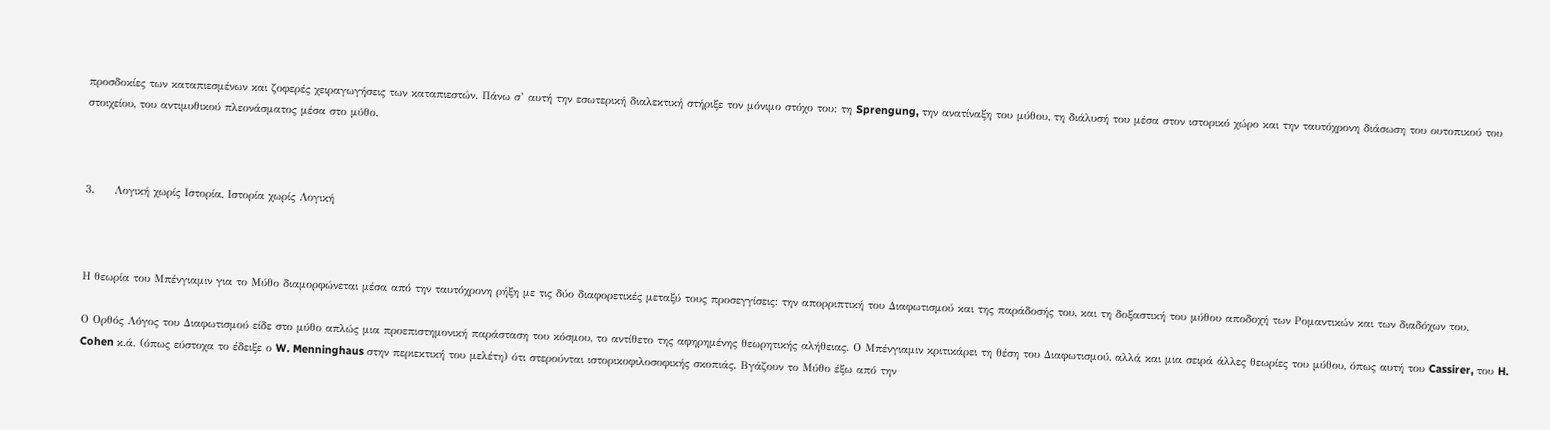προσδοκίες των καταπιεσμένων και ζοφερές χειραγωγήσεις των καταπιεστών. Πάνω σ’ αυτή την εσωτερική διαλεκτική στήριξε τον μόνιμο στόχο του: τη Sprengung, την ανατίναξη του μύθου, τη διάλυσή του μέσα στον ιστορικό χώρο και την ταυτόχρονη διάσωση του ουτοπικού του στοιχείου, του αντιμυθικού πλεονάσματος μέσα στο μύθο.



3.     Λογική χωρίς Ιστορία, Ιστορία χωρίς Λογική



Η θεωρία του Μπένγιαμιν για το Μύθο διαμορφώνεται μέσα από την ταυτόχρονη ρήξη με τις δύο διαφορετικές μεταξύ τους προσεγγίσεις: την απορριπτική του Διαφωτισμού και της παράδοσής του, και τη δοξαστική του μύθου αποδοχή των Ρομαντικών και των διαδόχων του.

Ο Ορθός Λόγος του Διαφωτισμού είδε στο μύθο απλώς μια προεπιστημονική παράσταση του κόσμου, το αντίθετο της αφηρημένης θεωρητικής αλήθειας. Ο Μπένγιαμιν κριτικάρει τη θέση του Διαφωτισμού, αλλά και μια σειρά άλλες θεωρίες του μύθου, όπως αυτή του Cassirer, του H. Cohen κ.ά. (όπως εύστοχα το έδειξε ο W. Menninghaus στην περιεκτική του μελέτη) ότι στερούνται ιστορικοφιλοσοφικής σκοπιάς. Βγάζουν το Μύθο έξω από την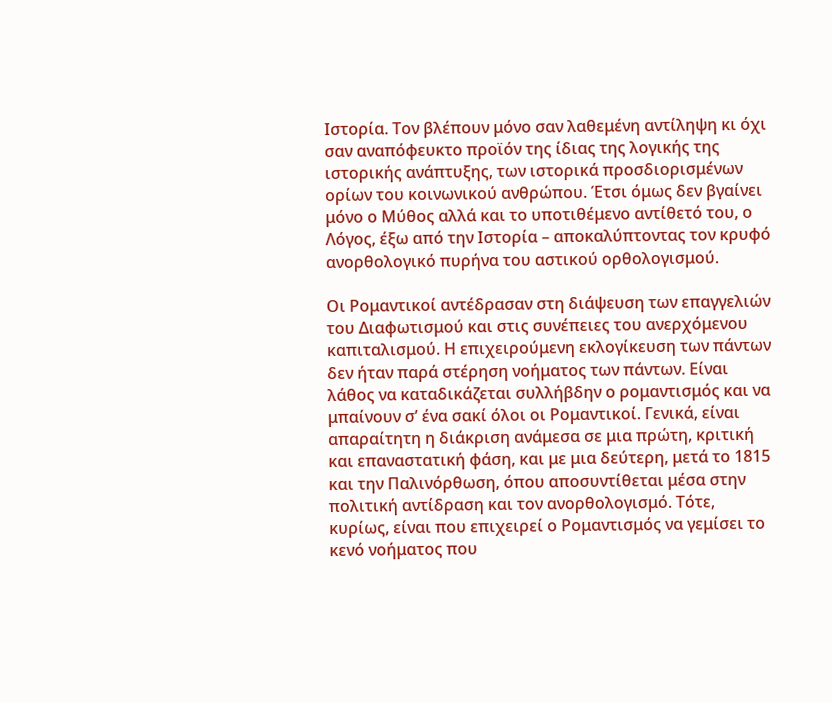Ιστορία. Τον βλέπουν μόνο σαν λαθεμένη αντίληψη κι όχι σαν αναπόφευκτο προϊόν της ίδιας της λογικής της ιστορικής ανάπτυξης, των ιστορικά προσδιορισμένων ορίων του κοινωνικού ανθρώπου. Έτσι όμως δεν βγαίνει μόνο ο Μύθος αλλά και το υποτιθέμενο αντίθετό του, ο Λόγος, έξω από την Ιστορία – αποκαλύπτοντας τον κρυφό ανορθολογικό πυρήνα του αστικού ορθολογισμού.

Οι Ρομαντικοί αντέδρασαν στη διάψευση των επαγγελιών του Διαφωτισμού και στις συνέπειες του ανερχόμενου καπιταλισμού. Η επιχειρούμενη εκλογίκευση των πάντων δεν ήταν παρά στέρηση νοήματος των πάντων. Είναι λάθος να καταδικάζεται συλλήβδην ο ρομαντισμός και να μπαίνουν σ’ ένα σακί όλοι οι Ρομαντικοί. Γενικά, είναι απαραίτητη η διάκριση ανάμεσα σε μια πρώτη, κριτική και επαναστατική φάση, και με μια δεύτερη, μετά το 1815 και την Παλινόρθωση, όπου αποσυντίθεται μέσα στην πολιτική αντίδραση και τον ανορθολογισμό. Τότε, κυρίως, είναι που επιχειρεί ο Ρομαντισμός να γεμίσει το κενό νοήματος που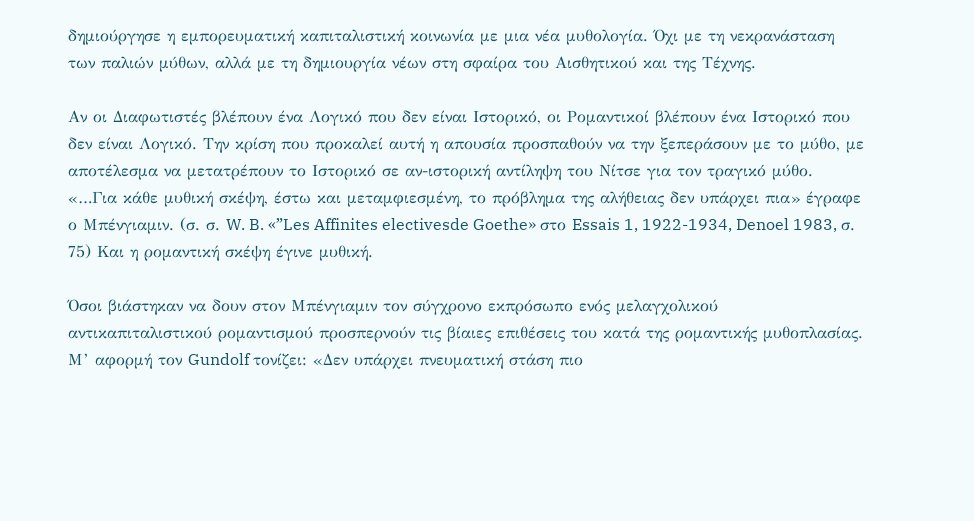δημιούργησε η εμπορευματική καπιταλιστική κοινωνία με μια νέα μυθολογία. Όχι με τη νεκρανάσταση των παλιών μύθων, αλλά με τη δημιουργία νέων στη σφαίρα του Αισθητικού και της Τέχνης.

Αν οι Διαφωτιστές βλέπουν ένα Λογικό που δεν είναι Ιστορικό, οι Ρομαντικοί βλέπουν ένα Ιστορικό που δεν είναι Λογικό. Την κρίση που προκαλεί αυτή η απουσία προσπαθούν να την ξεπεράσουν με το μύθο, με αποτέλεσμα να μετατρέπουν το Ιστορικό σε αν-ιστορική αντίληψη του Νίτσε για τον τραγικό μύθο. «…Για κάθε μυθική σκέψη, έστω και μεταμφιεσμένη, το πρόβλημα της αλήθειας δεν υπάρχει πια» έγραφε ο Μπένγιαμιν. (σ. σ. W. B. «”Les Affinites electivesde Goethe» στο Essais 1, 1922-1934, Denoel 1983, σ. 75) Και η ρομαντική σκέψη έγινε μυθική.

Όσοι βιάστηκαν να δουν στον Μπένγιαμιν τον σύγχρονο εκπρόσωπο ενός μελαγχολικού αντικαπιταλιστικού ρομαντισμού προσπερνούν τις βίαιες επιθέσεις του κατά της ρομαντικής μυθοπλασίας. Μ’ αφορμή τον Gundolf τονίζει: «Δεν υπάρχει πνευματική στάση πιο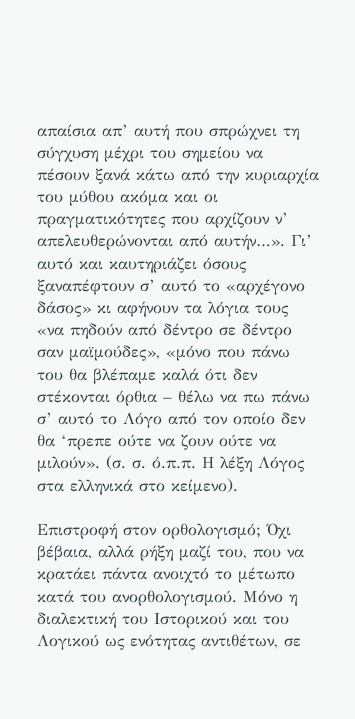απαίσια απ’ αυτή που σπρώχνει τη σύγχυση μέχρι του σημείου να πέσουν ξανά κάτω από την κυριαρχία του μύθου ακόμα και οι πραγματικότητες που αρχίζουν ν’ απελευθερώνονται από αυτήν…». Γι’ αυτό και καυτηριάζει όσους ξαναπέφτουν σ’ αυτό το «αρχέγονο δάσος» κι αφήνουν τα λόγια τους «να πηδούν από δέντρο σε δέντρο σαν μαϊμούδες», «μόνο που πάνω του θα βλέπαμε καλά ότι δεν στέκονται όρθια – θέλω να πω πάνω σ’ αυτό το Λόγο από τον οποίο δεν θα ‘πρεπε ούτε να ζουν ούτε να μιλούν». (σ. σ. ό.π.π. Η λέξη Λόγος στα ελληνικά στο κείμενο).

Επιστροφή στον ορθολογισμό; Όχι βέβαια, αλλά ρήξη μαζί του, που να κρατάει πάντα ανοιχτό το μέτωπο κατά του ανορθολογισμού. Μόνο η διαλεκτική του Ιστορικού και του Λογικού ως ενότητας αντιθέτων, σε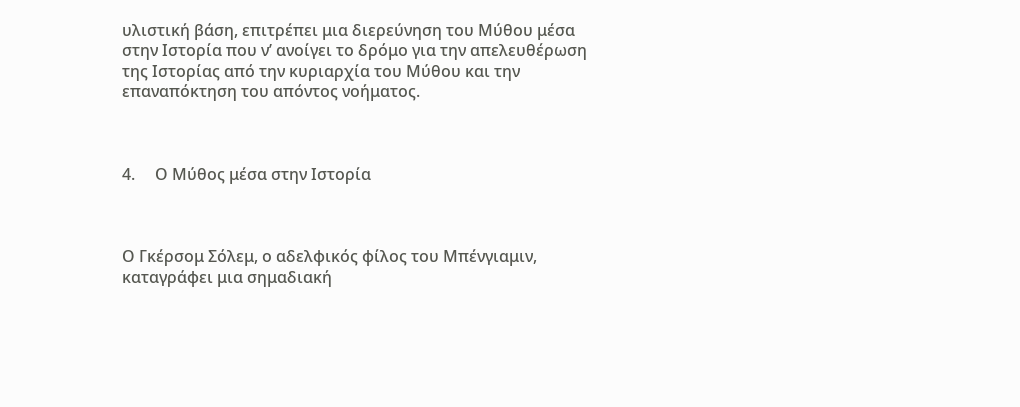υλιστική βάση, επιτρέπει μια διερεύνηση του Μύθου μέσα στην Ιστορία που ν’ ανοίγει το δρόμο για την απελευθέρωση της Ιστορίας από την κυριαρχία του Μύθου και την επαναπόκτηση του απόντος νοήματος.



4.     Ο Μύθος μέσα στην Ιστορία



Ο Γκέρσομ Σόλεμ, ο αδελφικός φίλος του Μπένγιαμιν, καταγράφει μια σημαδιακή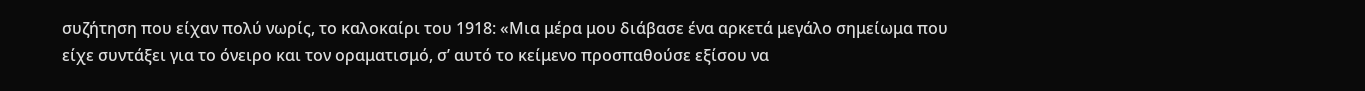συζήτηση που είχαν πολύ νωρίς, το καλοκαίρι του 1918: «Μια μέρα μου διάβασε ένα αρκετά μεγάλο σημείωμα που είχε συντάξει για το όνειρο και τον οραματισμό, σ’ αυτό το κείμενο προσπαθούσε εξίσου να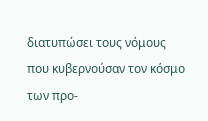διατυπώσει τους νόμους που κυβερνούσαν τον κόσμο των προ-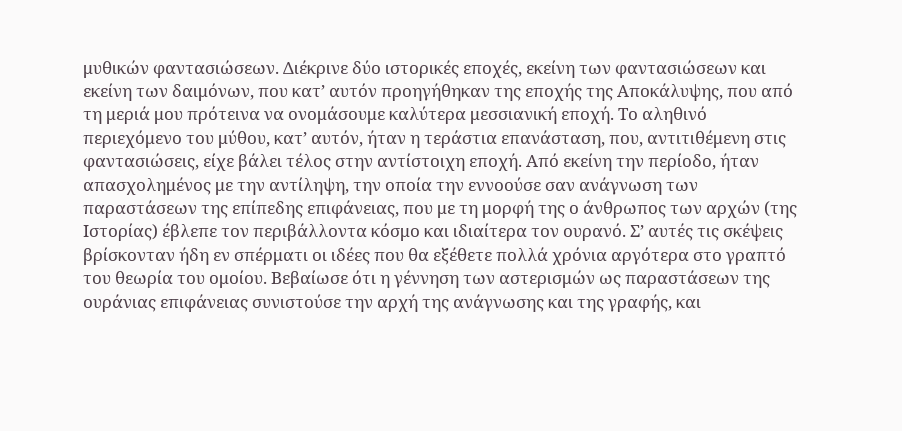μυθικών φαντασιώσεων. Διέκρινε δύο ιστορικές εποχές, εκείνη των φαντασιώσεων και εκείνη των δαιμόνων, που κατ’ αυτόν προηγήθηκαν της εποχής της Αποκάλυψης, που από τη μεριά μου πρότεινα να ονομάσουμε καλύτερα μεσσιανική εποχή. Το αληθινό περιεχόμενο του μύθου, κατ’ αυτόν, ήταν η τεράστια επανάσταση, που, αντιτιθέμενη στις φαντασιώσεις, είχε βάλει τέλος στην αντίστοιχη εποχή. Από εκείνη την περίοδο, ήταν απασχολημένος με την αντίληψη, την οποία την εννοούσε σαν ανάγνωση των παραστάσεων της επίπεδης επιφάνειας, που με τη μορφή της ο άνθρωπος των αρχών (της Ιστορίας) έβλεπε τον περιβάλλοντα κόσμο και ιδιαίτερα τον ουρανό. Σ’ αυτές τις σκέψεις βρίσκονταν ήδη εν σπέρματι οι ιδέες που θα εξέθετε πολλά χρόνια αργότερα στο γραπτό του θεωρία του ομοίου. Βεβαίωσε ότι η γέννηση των αστερισμών ως παραστάσεων της ουράνιας επιφάνειας συνιστούσε την αρχή της ανάγνωσης και της γραφής, και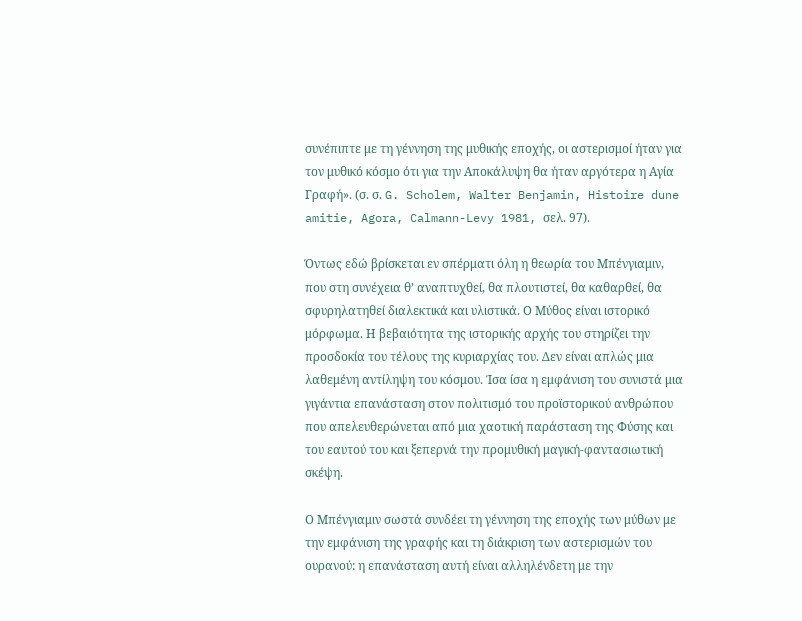συνέπιπτε με τη γέννηση της μυθικής εποχής, οι αστερισμοί ήταν για τον μυθικό κόσμο ότι για την Αποκάλυψη θα ήταν αργότερα η Αγία Γραφή». (σ. σ. G. Scholem, Walter Benjamin, Histoire dune amitie, Agora, Calmann-Levy 1981, σελ. 97).

Όντως εδώ βρίσκεται εν σπέρματι όλη η θεωρία του Μπένγιαμιν, που στη συνέχεια θ’ αναπτυχθεί, θα πλουτιστεί, θα καθαρθεί, θα σφυρηλατηθεί διαλεκτικά και υλιστικά. Ο Μύθος είναι ιστορικό μόρφωμα. Η βεβαιότητα της ιστορικής αρχής του στηρίζει την προσδοκία του τέλους της κυριαρχίας του. Δεν είναι απλώς μια λαθεμένη αντίληψη του κόσμου. Ίσα ίσα η εμφάνιση του συνιστά μια γιγάντια επανάσταση στον πολιτισμό του προϊστορικού ανθρώπου που απελευθερώνεται από μια χαοτική παράσταση της Φύσης και του εαυτού του και ξεπερνά την προμυθική μαγική-φαντασιωτική σκέψη.

Ο Μπένγιαμιν σωστά συνδέει τη γέννηση της εποχής των μύθων με την εμφάνιση της γραφής και τη διάκριση των αστερισμών του ουρανού: η επανάσταση αυτή είναι αλληλένδετη με την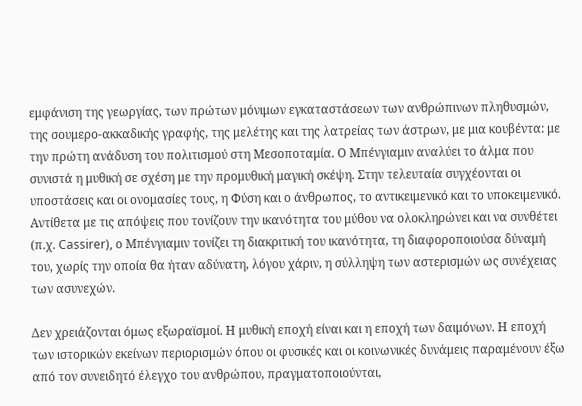εμφάνιση της γεωργίας, των πρώτων μόνιμων εγκαταστάσεων των ανθρώπινων πληθυσμών, της σουμερο-ακκαδικής γραφής, της μελέτης και της λατρείας των άστρων, με μια κουβέντα: με την πρώτη ανάδυση του πολιτισμού στη Μεσοποταμία. Ο Μπένγιαμιν αναλύει το άλμα που συνιστά η μυθική σε σχέση με την προμυθική μαγική σκέψη. Στην τελευταία συγχέονται οι υποστάσεις και οι ονομασίες τους, η Φύση και ο άνθρωπος, το αντικειμενικό και το υποκειμενικό. Αντίθετα με τις απόψεις που τονίζουν την ικανότητα του μύθου να ολοκληρώνει και να συνθέτει (π.χ. Cassirer), ο Μπένγιαμιν τονίζει τη διακριτική του ικανότητα, τη διαφοροποιούσα δύναμή του, χωρίς την οποία θα ήταν αδύνατη, λόγου χάριν, η σύλληψη των αστερισμών ως συνέχειας των ασυνεχών.

Δεν χρειάζονται όμως εξωραϊσμοί. Η μυθική εποχή είναι και η εποχή των δαιμόνων. Η εποχή των ιστορικών εκείνων περιορισμών όπου οι φυσικές και οι κοινωνικές δυνάμεις παραμένουν έξω από τον συνειδητό έλεγχο του ανθρώπου, πραγματοποιούνται,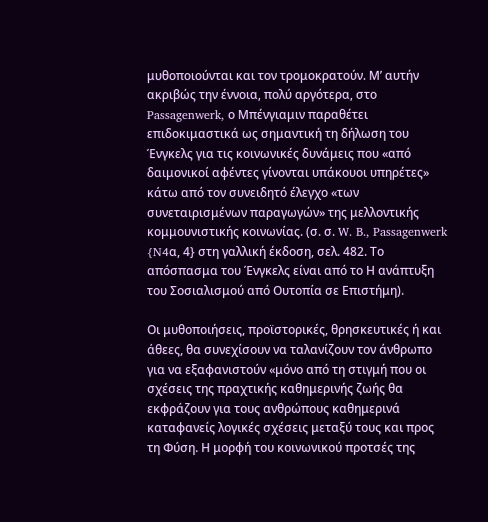μυθοποιούνται και τον τρομοκρατούν. Μ’ αυτήν ακριβώς την έννοια, πολύ αργότερα, στο Passagenwerk, ο Μπένγιαμιν παραθέτει επιδοκιμαστικά ως σημαντική τη δήλωση του Ένγκελς για τις κοινωνικές δυνάμεις που «από δαιμονικοί αφέντες γίνονται υπάκουοι υπηρέτες» κάτω από τον συνειδητό έλεγχο «των συνεταιρισμένων παραγωγών» της μελλοντικής κομμουνιστικής κοινωνίας. (σ. σ. W. B., Passagenwerk {N4α, 4} στη γαλλική έκδοση, σελ. 482. Το απόσπασμα του Ένγκελς είναι από το Η ανάπτυξη του Σοσιαλισμού από Ουτοπία σε Επιστήμη).

Οι μυθοποιήσεις, προϊστορικές, θρησκευτικές ή και άθεες, θα συνεχίσουν να ταλανίζουν τον άνθρωπο για να εξαφανιστούν «μόνο από τη στιγμή που οι σχέσεις της πραχτικής καθημερινής ζωής θα εκφράζουν για τους ανθρώπους καθημερινά καταφανείς λογικές σχέσεις μεταξύ τους και προς τη Φύση. Η μορφή του κοινωνικού προτσές της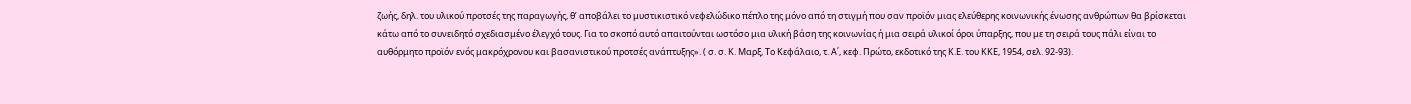ζωής, δηλ. του υλικού προτσές της παραγωγής, θ’ αποβάλει το μυστικιστικό νεφελώδικο πέπλο της μόνο από τη στιγμή που σαν προϊόν μιας ελεύθερης κοινωνικής ένωσης ανθρώπων θα βρίσκεται κάτω από το συνειδητό σχεδιασμένο έλεγχό τους. Για το σκοπό αυτό απαιτούνται ωστόσο μια υλική βάση της κοινωνίας ή μια σειρά υλικοί όροι ύπαρξης, που με τη σειρά τους πάλι είναι το αυθόρμητο προϊόν ενός μακρόχρονου και βασανιστικού προτσές ανάπτυξης». ( σ. σ. Κ. Μαρξ, Το Κεφάλαιο, τ. Α΄, κεφ. Πρώτο, εκδοτικό της Κ.Ε. του ΚΚΕ, 1954, σελ. 92-93).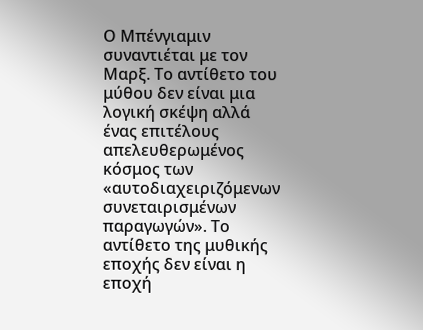Ο Μπένγιαμιν συναντιέται με τον Μαρξ. Το αντίθετο του μύθου δεν είναι μια λογική σκέψη αλλά ένας επιτέλους απελευθερωμένος κόσμος των «αυτοδιαχειριζόμενων συνεταιρισμένων παραγωγών». Το αντίθετο της μυθικής εποχής δεν είναι η εποχή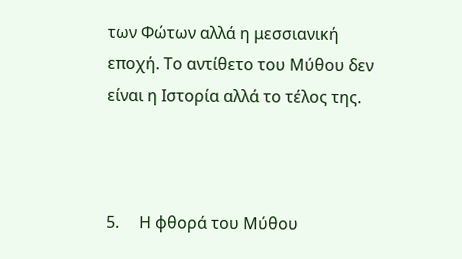των Φώτων αλλά η μεσσιανική εποχή. Το αντίθετο του Μύθου δεν είναι η Ιστορία αλλά το τέλος της.



5.     Η φθορά του Μύθου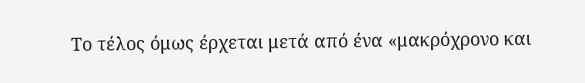Το τέλος όμως έρχεται μετά από ένα «μακρόχρονο και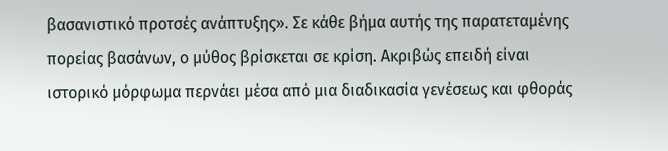βασανιστικό προτσές ανάπτυξης». Σε κάθε βήμα αυτής της παρατεταμένης πορείας βασάνων, ο μύθος βρίσκεται σε κρίση. Ακριβώς επειδή είναι ιστορικό μόρφωμα περνάει μέσα από μια διαδικασία γενέσεως και φθοράς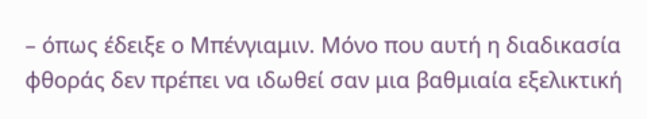– όπως έδειξε ο Μπένγιαμιν. Μόνο που αυτή η διαδικασία φθοράς δεν πρέπει να ιδωθεί σαν μια βαθμιαία εξελικτική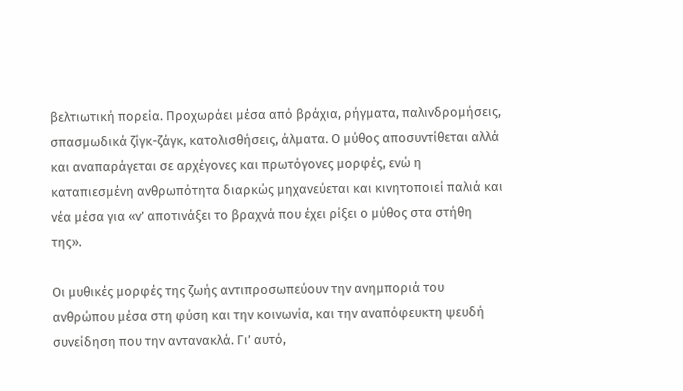βελτιωτική πορεία. Προχωράει μέσα από βράχια, ρήγματα, παλινδρομήσεις, σπασμωδικά ζίγκ-ζάγκ, κατολισθήσεις, άλματα. Ο μύθος αποσυντίθεται αλλά και αναπαράγεται σε αρχέγονες και πρωτόγονες μορφές, ενώ η καταπιεσμένη ανθρωπότητα διαρκώς μηχανεύεται και κινητοποιεί παλιά και νέα μέσα για «ν’ αποτινάξει το βραχνά που έχει ρίξει ο μύθος στα στήθη της».

Οι μυθικές μορφές της ζωής αντιπροσωπεύουν την ανημποριά του ανθρώπου μέσα στη φύση και την κοινωνία, και την αναπόφευκτη ψευδή συνείδηση που την αντανακλά. Γι’ αυτό,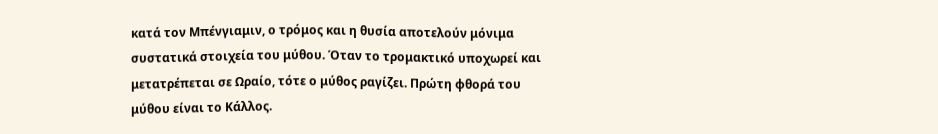κατά τον Μπένγιαμιν, ο τρόμος και η θυσία αποτελούν μόνιμα συστατικά στοιχεία του μύθου. Όταν το τρομακτικό υποχωρεί και μετατρέπεται σε Ωραίο, τότε ο μύθος ραγίζει. Πρώτη φθορά του μύθου είναι το Κάλλος.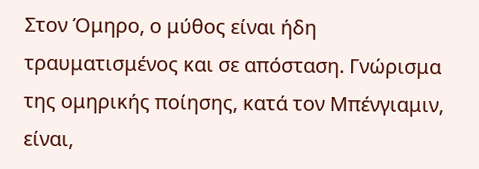Στον Όμηρο, ο μύθος είναι ήδη τραυματισμένος και σε απόσταση. Γνώρισμα της ομηρικής ποίησης, κατά τον Μπένγιαμιν, είναι,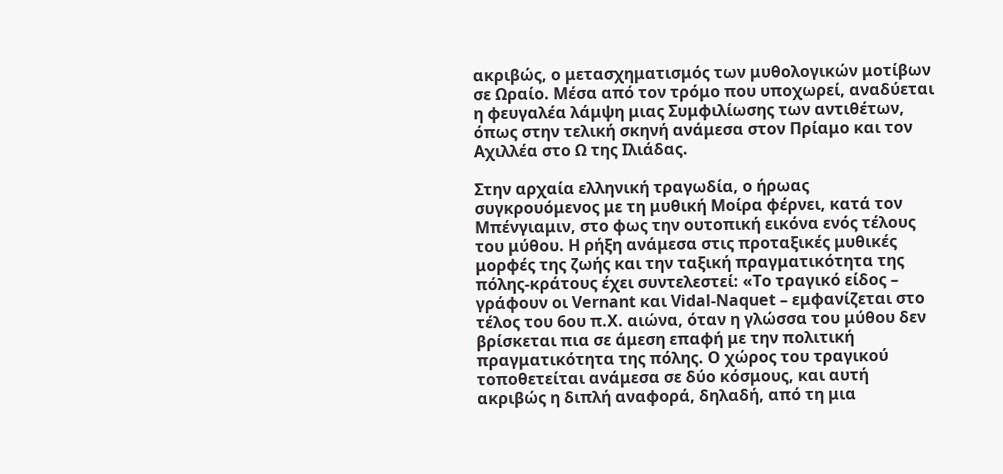ακριβώς, ο μετασχηματισμός των μυθολογικών μοτίβων σε Ωραίο. Μέσα από τον τρόμο που υποχωρεί, αναδύεται η φευγαλέα λάμψη μιας Συμφιλίωσης των αντιθέτων, όπως στην τελική σκηνή ανάμεσα στον Πρίαμο και τον Αχιλλέα στο Ω της Ιλιάδας.

Στην αρχαία ελληνική τραγωδία, ο ήρωας συγκρουόμενος με τη μυθική Μοίρα φέρνει, κατά τον Μπένγιαμιν, στο φως την ουτοπική εικόνα ενός τέλους του μύθου. Η ρήξη ανάμεσα στις προταξικές μυθικές μορφές της ζωής και την ταξική πραγματικότητα της πόλης-κράτους έχει συντελεστεί: «Το τραγικό είδος – γράφουν οι Vernant και Vidal-Naquet – εμφανίζεται στο τέλος του 6ου π.Χ. αιώνα, όταν η γλώσσα του μύθου δεν βρίσκεται πια σε άμεση επαφή με την πολιτική πραγματικότητα της πόλης. Ο χώρος του τραγικού τοποθετείται ανάμεσα σε δύο κόσμους, και αυτή ακριβώς η διπλή αναφορά, δηλαδή, από τη μια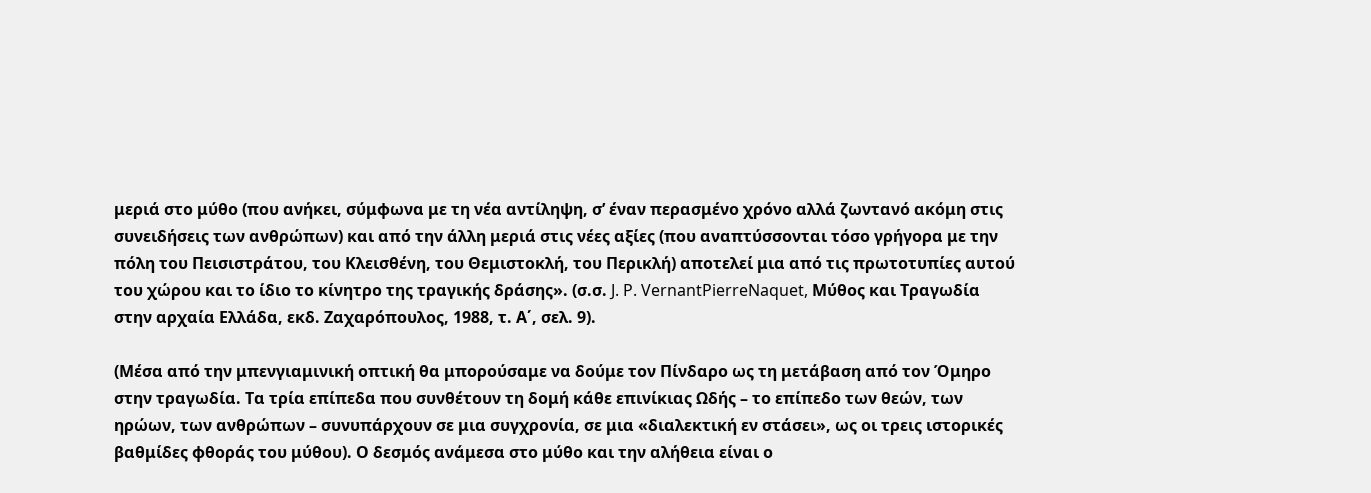μεριά στο μύθο (που ανήκει, σύμφωνα με τη νέα αντίληψη, σ’ έναν περασμένο χρόνο αλλά ζωντανό ακόμη στις συνειδήσεις των ανθρώπων) και από την άλλη μεριά στις νέες αξίες (που αναπτύσσονται τόσο γρήγορα με την πόλη του Πεισιστράτου, του Κλεισθένη, του Θεμιστοκλή, του Περικλή) αποτελεί μια από τις πρωτοτυπίες αυτού του χώρου και το ίδιο το κίνητρο της τραγικής δράσης». (σ.σ. J. P. VernantPierreNaquet, Μύθος και Τραγωδία στην αρχαία Ελλάδα, εκδ. Ζαχαρόπουλος, 1988, τ. Α΄, σελ. 9).

(Μέσα από την μπενγιαμινική οπτική θα μπορούσαμε να δούμε τον Πίνδαρο ως τη μετάβαση από τον Όμηρο στην τραγωδία. Τα τρία επίπεδα που συνθέτουν τη δομή κάθε επινίκιας Ωδής – το επίπεδο των θεών, των ηρώων, των ανθρώπων – συνυπάρχουν σε μια συγχρονία, σε μια «διαλεκτική εν στάσει», ως οι τρεις ιστορικές βαθμίδες φθοράς του μύθου). Ο δεσμός ανάμεσα στο μύθο και την αλήθεια είναι ο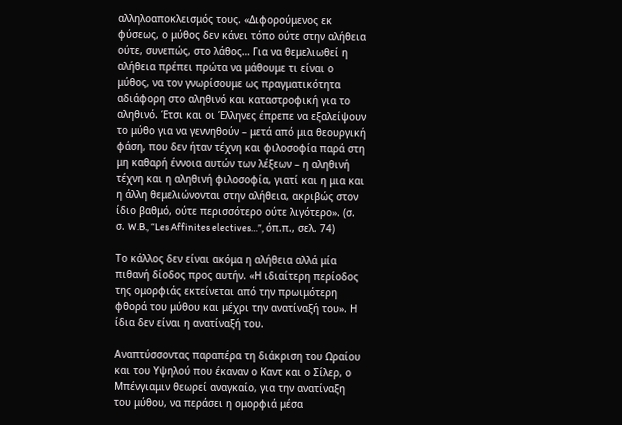αλληλοαποκλεισμός τους. «Διφορούμενος εκ φύσεως, ο μύθος δεν κάνει τόπο ούτε στην αλήθεια ούτε, συνεπώς, στο λάθος… Για να θεμελιωθεί η αλήθεια πρέπει πρώτα να μάθουμε τι είναι ο μύθος, να τον γνωρίσουμε ως πραγματικότητα αδιάφορη στο αληθινό και καταστροφική για το αληθινό. Έτσι και οι Έλληνες έπρεπε να εξαλείψουν το μύθο για να γεννηθούν – μετά από μια θεουργική φάση, που δεν ήταν τέχνη και φιλοσοφία παρά στη μη καθαρή έννοια αυτών των λέξεων – η αληθινή τέχνη και η αληθινή φιλοσοφία, γιατί και η μια και η άλλη θεμελιώνονται στην αλήθεια, ακριβώς στον ίδιο βαθμό, ούτε περισσότερο ούτε λιγότερο». (σ. σ. W.B., “Les Affinites electives…”, όπ.π., σελ. 74)

Το κάλλος δεν είναι ακόμα η αλήθεια αλλά μία πιθανή δίοδος προς αυτήν. «Η ιδιαίτερη περίοδος της ομορφιάς εκτείνεται από την πρωιμότερη φθορά του μύθου και μέχρι την ανατίναξή του». Η ίδια δεν είναι η ανατίναξή του.

Αναπτύσσοντας παραπέρα τη διάκριση του Ωραίου και του Υψηλού που έκαναν ο Καντ και ο Σίλερ, ο Μπένγιαμιν θεωρεί αναγκαίο, για την ανατίναξη του μύθου, να περάσει η ομορφιά μέσα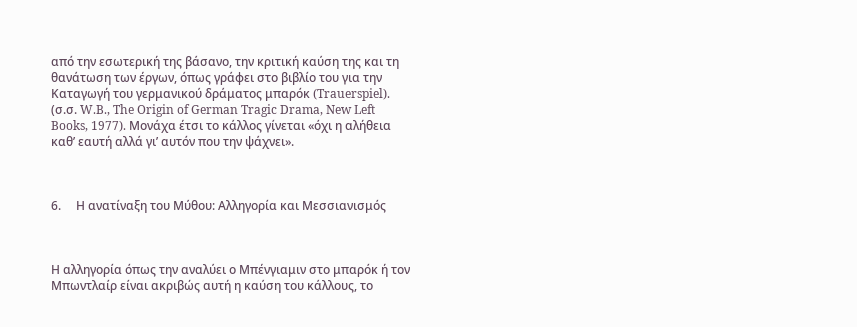από την εσωτερική της βάσανο, την κριτική καύση της και τη θανάτωση των έργων, όπως γράφει στο βιβλίο του για την Καταγωγή του γερμανικού δράματος μπαρόκ (Trauerspiel). (σ.σ. W.B., The Origin of German Tragic Drama, New Left Books, 1977). Μονάχα έτσι το κάλλος γίνεται «όχι η αλήθεια καθ’ εαυτή αλλά γι’ αυτόν που την ψάχνει».



6.     Η ανατίναξη του Μύθου: Αλληγορία και Μεσσιανισμός



Η αλληγορία όπως την αναλύει ο Μπένγιαμιν στο μπαρόκ ή τον Μπωντλαίρ είναι ακριβώς αυτή η καύση του κάλλους, το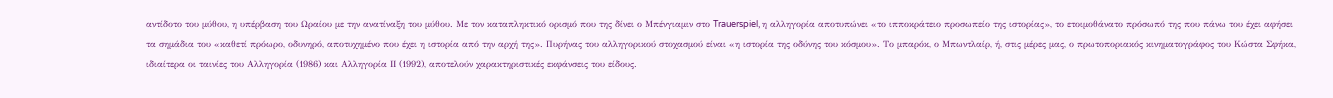αντίδοτο του μύθου, η υπέρβαση του Ωραίου με την ανατίναξη του μύθου. Με τον καταπληκτικό ορισμό που της δίνει ο Μπένγιαμιν στο Trauerspiel, η αλληγορία αποτυπώνει «το ιπποκράτειο προσωπείο της ιστορίας», το ετοιμοθάνατο πρόσωπό της που πάνω του έχει αφήσει τα σημάδια του «καθετί πρόωρο, οδυνηρό, αποτυχημένο που έχει η ιστορία από την αρχή της». Πυρήνας του αλληγορικού στοχασμού είναι «η ιστορία της οδύνης του κόσμου». Το μπαρόκ, ο Μπωντλαίρ, ή, στις μέρες μας, ο πρωτοποριακός κινηματογράφος του Κώστα Σφήκα, ιδιαίτερα οι ταινίες του Αλληγορία (1986) και Αλληγορία ΙΙ (1992), αποτελούν χαρακτηριστικές εκφάνσεις του είδους.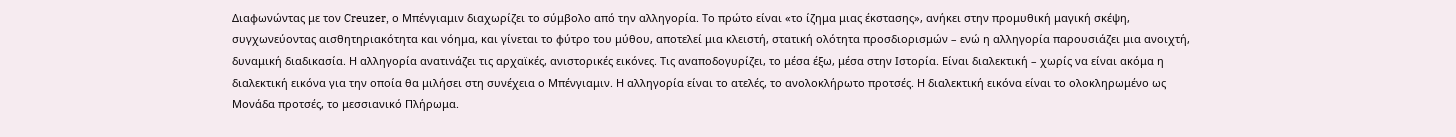Διαφωνώντας με τον Creuzer, ο Μπένγιαμιν διαχωρίζει το σύμβολο από την αλληγορία. Το πρώτο είναι «το ίζημα μιας έκστασης», ανήκει στην προμυθική μαγική σκέψη, συγχωνεύοντας αισθητηριακότητα και νόημα, και γίνεται το φύτρο του μύθου, αποτελεί μια κλειστή, στατική ολότητα προσδιορισμών – ενώ η αλληγορία παρουσιάζει μια ανοιχτή, δυναμική διαδικασία. Η αλληγορία ανατινάζει τις αρχαϊκές, ανιστορικές εικόνες. Τις αναποδογυρίζει, το μέσα έξω, μέσα στην Ιστορία. Είναι διαλεκτική – χωρίς να είναι ακόμα η διαλεκτική εικόνα για την οποία θα μιλήσει στη συνέχεια ο Μπένγιαμιν. Η αλληγορία είναι το ατελές, το ανολοκλήρωτο προτσές. Η διαλεκτική εικόνα είναι το ολοκληρωμένο ως Μονάδα προτσές, το μεσσιανικό Πλήρωμα.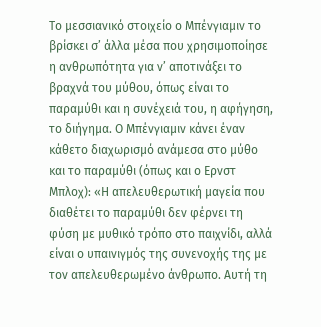Το μεσσιανικό στοιχείο ο Μπένγιαμιν το βρίσκει σ’ άλλα μέσα που χρησιμοποίησε η ανθρωπότητα για ν’ αποτινάξει το βραχνά του μύθου, όπως είναι το παραμύθι και η συνέχειά του, η αφήγηση, το διήγημα. Ο Μπένγιαμιν κάνει έναν κάθετο διαχωρισμό ανάμεσα στο μύθο και το παραμύθι (όπως και ο Ερνστ Μπλοχ): «Η απελευθερωτική μαγεία που διαθέτει το παραμύθι δεν φέρνει τη φύση με μυθικό τρόπο στο παιχνίδι, αλλά είναι ο υπαινιγμός της συνενοχής της με τον απελευθερωμένο άνθρωπο. Αυτή τη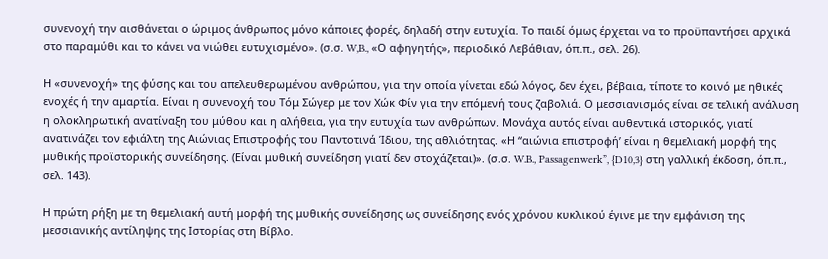συνενοχή την αισθάνεται ο ώριμος άνθρωπος μόνο κάποιες φορές, δηλαδή στην ευτυχία. Το παιδί όμως έρχεται να το προϋπαντήσει αρχικά στο παραμύθι και το κάνει να νιώθει ευτυχισμένο». (σ.σ. W,B., «Ο αφηγητής», περιοδικό Λεβάθιαν, όπ.π., σελ. 26).

Η «συνενοχή» της φύσης και του απελευθερωμένου ανθρώπου, για την οποία γίνεται εδώ λόγος, δεν έχει, βέβαια, τίποτε το κοινό με ηθικές ενοχές ή την αμαρτία. Είναι η συνενοχή του Τόμ Σώγερ με τον Χώκ Φίν για την επόμενή τους ζαβολιά. Ο μεσσιανισμός είναι σε τελική ανάλυση η ολοκληρωτική ανατίναξη του μύθου και η αλήθεια, για την ευτυχία των ανθρώπων. Μονάχα αυτός είναι αυθεντικά ιστορικός, γιατί ανατινάζει τον εφιάλτη της Αιώνιας Επιστροφής του Παντοτινά Ίδιου, της αθλιότητας. «Η “αιώνια επιστροφή’ είναι η θεμελιακή μορφή της μυθικής προϊστορικής συνείδησης. (Είναι μυθική συνείδηση γιατί δεν στοχάζεται)». (σ.σ. W.B., Passagenwerk”, {D10,3} στη γαλλική έκδοση, όπ.π., σελ. 143).

Η πρώτη ρήξη με τη θεμελιακή αυτή μορφή της μυθικής συνείδησης ως συνείδησης ενός χρόνου κυκλικού έγινε με την εμφάνιση της μεσσιανικής αντίληψης της Ιστορίας στη Βίβλο.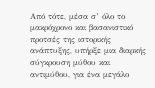Από τότε, μέσα σ’ όλο το μακρόχρονο και βασανιστικό προτσές της ιστορικής ανάπτυξης, υπήρξε μια διαρκής σύγκρουση μύθου και αντιμύθου, για ένα μεγάλο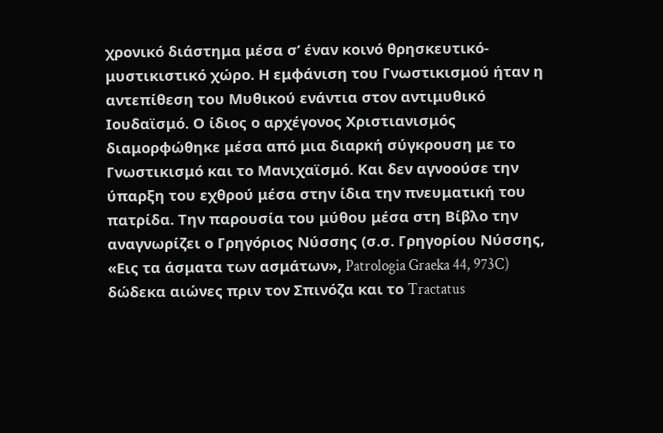χρονικό διάστημα μέσα σ’ έναν κοινό θρησκευτικό-μυστικιστικό χώρο. Η εμφάνιση του Γνωστικισμού ήταν η αντεπίθεση του Μυθικού ενάντια στον αντιμυθικό Ιουδαϊσμό. Ο ίδιος ο αρχέγονος Χριστιανισμός διαμορφώθηκε μέσα από μια διαρκή σύγκρουση με το Γνωστικισμό και το Μανιχαϊσμό. Και δεν αγνοούσε την ύπαρξη του εχθρού μέσα στην ίδια την πνευματική του πατρίδα. Την παρουσία του μύθου μέσα στη Βίβλο την αναγνωρίζει ο Γρηγόριος Νύσσης (σ.σ. Γρηγορίου Νύσσης, «Εις τα άσματα των ασμάτων», Patrologia Graeka 44, 973C) δώδεκα αιώνες πριν τον Σπινόζα και το Tractatus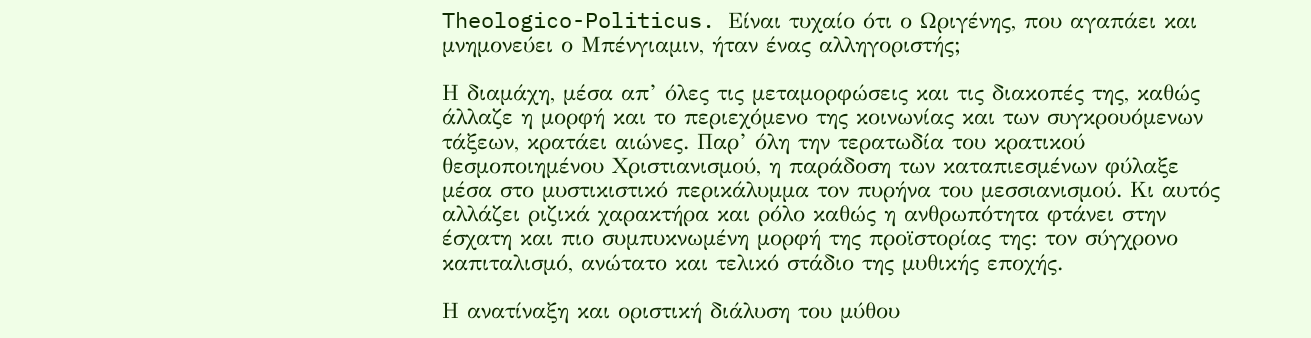Theologico-Politicus. Είναι τυχαίο ότι ο Ωριγένης, που αγαπάει και μνημονεύει ο Μπένγιαμιν, ήταν ένας αλληγοριστής;

Η διαμάχη, μέσα απ’ όλες τις μεταμορφώσεις και τις διακοπές της, καθώς άλλαζε η μορφή και το περιεχόμενο της κοινωνίας και των συγκρουόμενων τάξεων, κρατάει αιώνες. Παρ’ όλη την τερατωδία του κρατικού θεσμοποιημένου Χριστιανισμού, η παράδοση των καταπιεσμένων φύλαξε μέσα στο μυστικιστικό περικάλυμμα τον πυρήνα του μεσσιανισμού. Κι αυτός αλλάζει ριζικά χαρακτήρα και ρόλο καθώς η ανθρωπότητα φτάνει στην έσχατη και πιο συμπυκνωμένη μορφή της προϊστορίας της: τον σύγχρονο καπιταλισμό, ανώτατο και τελικό στάδιο της μυθικής εποχής.

Η ανατίναξη και οριστική διάλυση του μύθου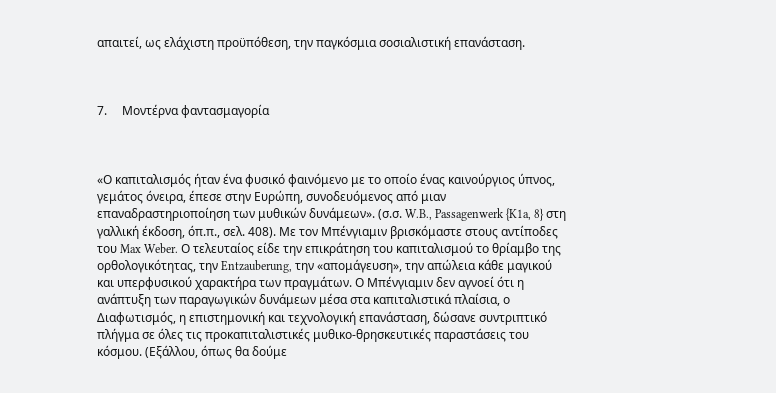απαιτεί, ως ελάχιστη προϋπόθεση, την παγκόσμια σοσιαλιστική επανάσταση.



7.     Μοντέρνα φαντασμαγορία



«Ο καπιταλισμός ήταν ένα φυσικό φαινόμενο με το οποίο ένας καινούργιος ύπνος, γεμάτος όνειρα, έπεσε στην Ευρώπη, συνοδευόμενος από μιαν επαναδραστηριοποίηση των μυθικών δυνάμεων». (σ.σ. W.B., Passagenwerk {K1a, 8} στη γαλλική έκδοση, όπ.π., σελ. 408). Με τον Μπένγιαμιν βρισκόμαστε στους αντίποδες του Max Weber. Ο τελευταίος είδε την επικράτηση του καπιταλισμού το θρίαμβο της ορθολογικότητας, την Entzauberung, την «απομάγευση», την απώλεια κάθε μαγικού και υπερφυσικού χαρακτήρα των πραγμάτων. Ο Μπένγιαμιν δεν αγνοεί ότι η ανάπτυξη των παραγωγικών δυνάμεων μέσα στα καπιταλιστικά πλαίσια, ο Διαφωτισμός, η επιστημονική και τεχνολογική επανάσταση, δώσανε συντριπτικό πλήγμα σε όλες τις προκαπιταλιστικές μυθικο-θρησκευτικές παραστάσεις του κόσμου. (Εξάλλου, όπως θα δούμε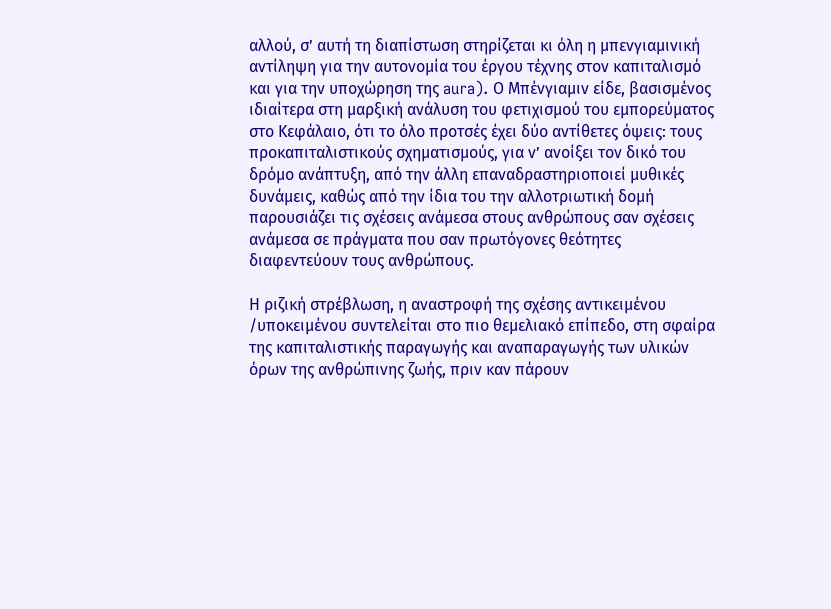αλλού, σ’ αυτή τη διαπίστωση στηρίζεται κι όλη η μπενγιαμινική αντίληψη για την αυτονομία του έργου τέχνης στον καπιταλισμό και για την υποχώρηση της aura). Ο Μπένγιαμιν είδε, βασισμένος ιδιαίτερα στη μαρξική ανάλυση του φετιχισμού του εμπορεύματος στο Κεφάλαιο, ότι το όλο προτσές έχει δύο αντίθετες όψεις: τους προκαπιταλιστικούς σχηματισμούς, για ν’ ανοίξει τον δικό του δρόμο ανάπτυξη, από την άλλη επαναδραστηριοποιεί μυθικές δυνάμεις, καθώς από την ίδια του την αλλοτριωτική δομή παρουσιάζει τις σχέσεις ανάμεσα στους ανθρώπους σαν σχέσεις ανάμεσα σε πράγματα που σαν πρωτόγονες θεότητες διαφεντεύουν τους ανθρώπους.

Η ριζική στρέβλωση, η αναστροφή της σχέσης αντικειμένου /υποκειμένου συντελείται στο πιο θεμελιακό επίπεδο, στη σφαίρα της καπιταλιστικής παραγωγής και αναπαραγωγής των υλικών όρων της ανθρώπινης ζωής, πριν καν πάρουν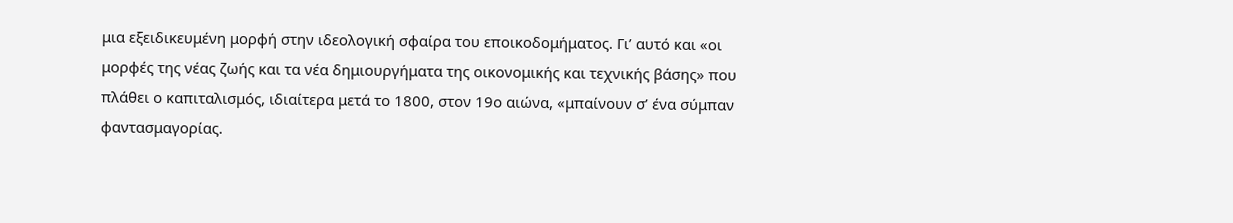μια εξειδικευμένη μορφή στην ιδεολογική σφαίρα του εποικοδομήματος. Γι’ αυτό και «οι μορφές της νέας ζωής και τα νέα δημιουργήματα της οικονομικής και τεχνικής βάσης» που πλάθει ο καπιταλισμός, ιδιαίτερα μετά το 1800, στον 19ο αιώνα, «μπαίνουν σ’ ένα σύμπαν φαντασμαγορίας.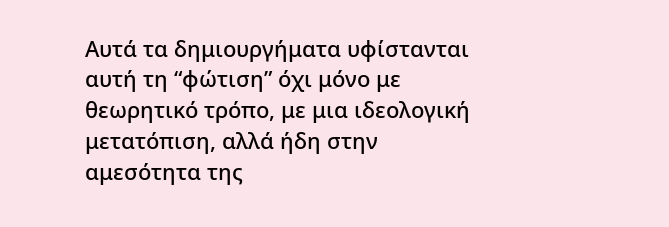Αυτά τα δημιουργήματα υφίστανται αυτή τη “φώτιση” όχι μόνο με θεωρητικό τρόπο, με μια ιδεολογική μετατόπιση, αλλά ήδη στην αμεσότητα της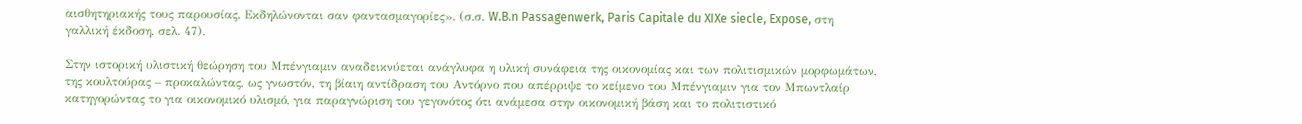αισθητηριακής τους παρουσίας. Εκδηλώνονται σαν φαντασμαγορίες». (σ.σ. W.B.n Passagenwerk, Paris Capitale du XIXe siecle, Expose, στη γαλλική έκδοση, σελ. 47).

Στην ιστορική υλιστική θεώρηση του Μπένγιαμιν αναδεικνύεται ανάγλυφα η υλική συνάφεια της οικονομίας και των πολιτισμικών μορφωμάτων, της κουλτούρας – προκαλώντας, ως γνωστόν, τη βίαιη αντίδραση του Αντόρνο που απέρριψε το κείμενο του Μπένγιαμιν για τον Μπωντλαίρ κατηγορώντας το για οικονομικό υλισμό, για παραγνώριση του γεγονότος ότι ανάμεσα στην οικονομική βάση και το πολιτιστικό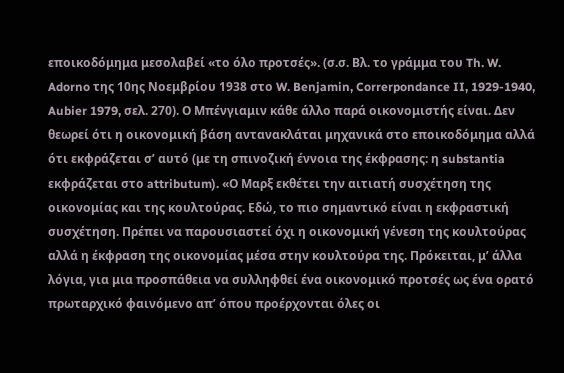εποικοδόμημα μεσολαβεί «το όλο προτσές». (σ.σ. Βλ. το γράμμα του Th. W. Adorno της 10ης Νοεμβρίου 1938 στο W. Benjamin, Correrpondance II, 1929-1940, Aubier 1979, σελ. 270). Ο Μπένγιαμιν κάθε άλλο παρά οικονομιστής είναι. Δεν θεωρεί ότι η οικονομική βάση αντανακλάται μηχανικά στο εποικοδόμημα αλλά ότι εκφράζεται σ’ αυτό (με τη σπινοζική έννοια της έκφρασης: η substantia εκφράζεται στο attributum). «Ο Μαρξ εκθέτει την αιτιατή συσχέτηση της οικονομίας και της κουλτούρας. Εδώ, το πιο σημαντικό είναι η εκφραστική συσχέτηση. Πρέπει να παρουσιαστεί όχι η οικονομική γένεση της κουλτούρας αλλά η έκφραση της οικονομίας μέσα στην κουλτούρα της. Πρόκειται, μ’ άλλα λόγια, για μια προσπάθεια να συλληφθεί ένα οικονομικό προτσές ως ένα ορατό πρωταρχικό φαινόμενο απ’ όπου προέρχονται όλες οι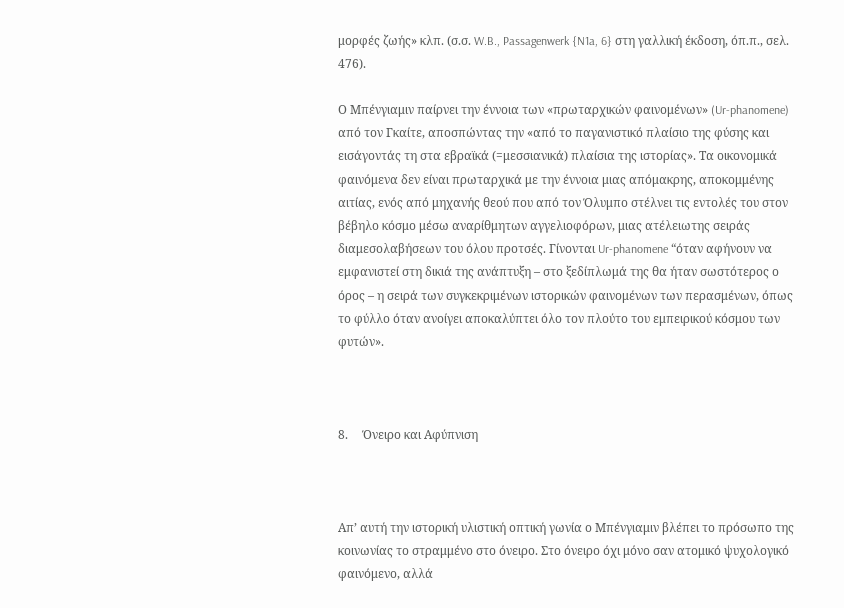μορφές ζωής» κλπ. (σ.σ. W.B., Passagenwerk {N1a, 6} στη γαλλική έκδοση, όπ.π., σελ. 476).

Ο Μπένγιαμιν παίρνει την έννοια των «πρωταρχικών φαινομένων» (Ur-phanomene) από τον Γκαίτε, αποσπώντας την «από το παγανιστικό πλαίσιο της φύσης και εισάγοντάς τη στα εβραϊκά (=μεσσιανικά) πλαίσια της ιστορίας». Τα οικονομικά φαινόμενα δεν είναι πρωταρχικά με την έννοια μιας απόμακρης, αποκομμένης αιτίας, ενός από μηχανής θεού που από τον Όλυμπο στέλνει τις εντολές του στον βέβηλο κόσμο μέσω αναρίθμητων αγγελιοφόρων, μιας ατέλειωτης σειράς διαμεσολαβήσεων του όλου προτσές. Γίνονται Ur-phanomene “όταν αφήνουν να εμφανιστεί στη δικιά της ανάπτυξη – στο ξεδίπλωμά της θα ήταν σωστότερος ο όρος – η σειρά των συγκεκριμένων ιστορικών φαινομένων των περασμένων, όπως το φύλλο όταν ανοίγει αποκαλύπτει όλο τον πλούτο του εμπειρικού κόσμου των φυτών».



8.     Όνειρο και Αφύπνιση



Απ’ αυτή την ιστορική υλιστική οπτική γωνία ο Μπένγιαμιν βλέπει το πρόσωπο της κοινωνίας το στραμμένο στο όνειρο. Στο όνειρο όχι μόνο σαν ατομικό ψυχολογικό φαινόμενο, αλλά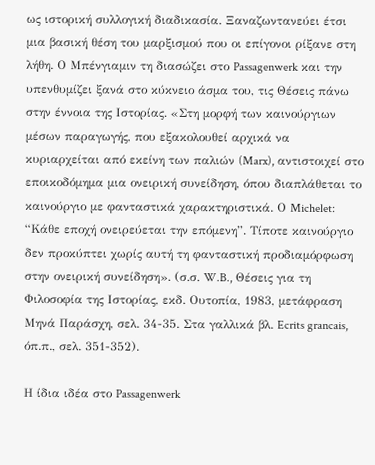ως ιστορική συλλογική διαδικασία. Ξαναζωντανεύει έτσι μια βασική θέση του μαρξισμού που οι επίγονοι ρίξανε στη λήθη. Ο Μπένγιαμιν τη διασώζει στο Passagenwerk και την υπενθυμίζει ξανά στο κύκνειο άσμα του, τις Θέσεις πάνω στην έννοια της Ιστορίας. «Στη μορφή των καινούργιων μέσων παραγωγής, που εξακολουθεί αρχικά να κυριαρχείται από εκείνη των παλιών (Marx), αντιστοιχεί στο εποικοδόμημα μια ονειρική συνείδηση, όπου διαπλάθεται το καινούργιο με φανταστικά χαρακτηριστικά. Ο Michelet: “Κάθε εποχή ονειρεύεται την επόμενη”. Τίποτε καινούργιο δεν προκύπτει χωρίς αυτή τη φανταστική προδιαμόρφωση στην ονειρική συνείδηση». (σ.σ. W.B., Θέσεις για τη Φιλοσοφία της Ιστορίας, εκδ. Ουτοπία, 1983, μετάφραση Μηνά Παράσχη, σελ. 34-35. Στα γαλλικά βλ. Ecrits grancais, όπ.π., σελ. 351-352).

Η ίδια ιδέα στο Passagenwerk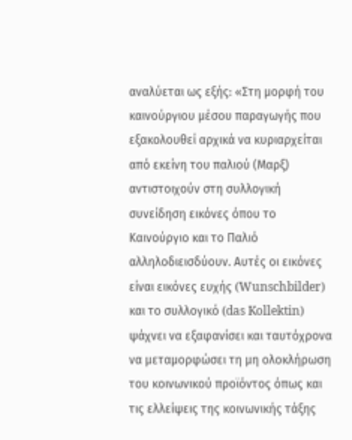αναλύεται ως εξής: «Στη μορφή του καινούργιου μέσου παραγωγής που εξακολουθεί αρχικά να κυριαρχείται από εκείνη του παλιού (Μαρξ) αντιστοιχούν στη συλλογική συνείδηση εικόνες όπου το Καινούργιο και το Παλιό αλληλοδιεισδύουν. Αυτές οι εικόνες είναι εικόνες ευχής (Wunschbilder) και το συλλογικό (das Kollektin) ψάχνει να εξαφανίσει και ταυτόχρονα να μεταμορφώσει τη μη ολοκλήρωση του κοινωνικού προϊόντος όπως και τις ελλείψεις της κοινωνικής τάξης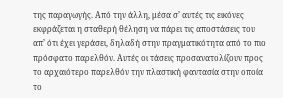της παραγωγής. Από την άλλη, μέσα σ’ αυτές τις εικόνες εκφράζεται η σταθερή θέληση να πάρει τις αποστάσεις του απ’ ότι έχει γεράσει, δηλαδή στην πραγματικότητα από το πιο πρόσφατο παρελθόν. Αυτές οι τάσεις προσανατολίζουν προς το αρχαιότερο παρελθόν την πλαστική φαντασία στην οποία το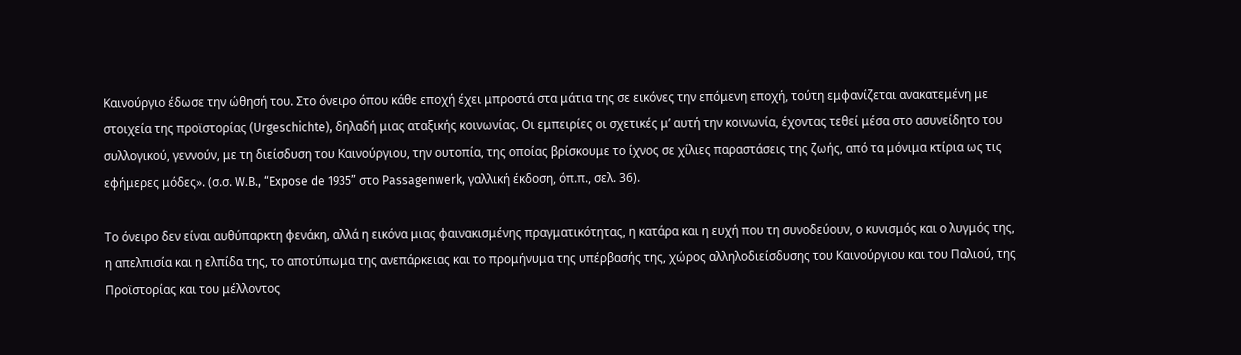Καινούργιο έδωσε την ώθησή του. Στο όνειρο όπου κάθε εποχή έχει μπροστά στα μάτια της σε εικόνες την επόμενη εποχή, τούτη εμφανίζεται ανακατεμένη με στοιχεία της προϊστορίας (Urgeschichte), δηλαδή μιας αταξικής κοινωνίας. Οι εμπειρίες οι σχετικές μ’ αυτή την κοινωνία, έχοντας τεθεί μέσα στο ασυνείδητο του συλλογικού, γεννούν, με τη διείσδυση του Καινούργιου, την ουτοπία, της οποίας βρίσκουμε το ίχνος σε χίλιες παραστάσεις της ζωής, από τα μόνιμα κτίρια ως τις εφήμερες μόδες». (σ.σ. W.B., “Expose de 1935” στο Passagenwerk, γαλλική έκδοση, όπ.π., σελ. 36).

Το όνειρο δεν είναι αυθύπαρκτη φενάκη, αλλά η εικόνα μιας φαινακισμένης πραγματικότητας, η κατάρα και η ευχή που τη συνοδεύουν, ο κυνισμός και ο λυγμός της, η απελπισία και η ελπίδα της, το αποτύπωμα της ανεπάρκειας και το προμήνυμα της υπέρβασής της, χώρος αλληλοδιείσδυσης του Καινούργιου και του Παλιού, της Προϊστορίας και του μέλλοντος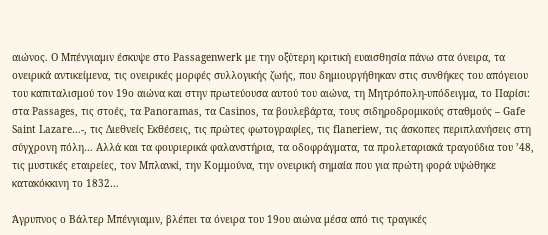αιώνος. Ο Μπένγιαμιν έσκυψε στο Passagenwerk με την οξύτερη κριτική ευαισθησία πάνω στα όνειρα, τα ονειρικά αντικείμενα, τις ονειρικές μορφές συλλογικής ζωής, που δημιουργήθηκαν στις συνθήκες του απόγειου του καπιταλισμού τον 19ο αιώνα και στην πρωτεύουσα αυτού του αιώνα, τη Μητρόπολη-υπόδειγμα, το Παρίσι: στα Passages, τις στοές, τα Panoramas, τα Casinos, τα βουλεβάρτα, τους σιδηροδρομικούς σταθμούς – Gafe Saint Lazare…-, τις Διεθνείς Εκθέσεις, τις πρώτες φωτογραφίες, τις flaneriew, τις άσκοπες περιπλανήσεις στη σύγχρονη πόλη… Αλλά και τα φουριερικά φαλανστήρια, τα οδοφράγματα, τα προλεταριακά τραγούδια του ’48, τις μυστικές εταιρείες, τον Μπλανκί, την Κομμούνα, την ονειρική σημαία που για πρώτη φορά υψώθηκε κατακόκκινη το 1832…

Άγρυπνος ο Βάλτερ Μπένγιαμιν, βλέπει τα όνειρα του 19ου αιώνα μέσα από τις τραγικές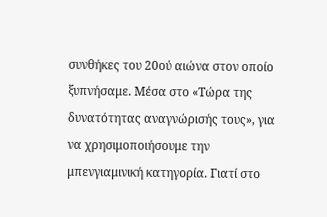συνθήκες του 20ού αιώνα στον οποίο ξυπνήσαμε. Μέσα στο «Τώρα της δυνατότητας αναγνώρισής τους», για να χρησιμοποιήσουμε την μπενγιαμινική κατηγορία. Γιατί στο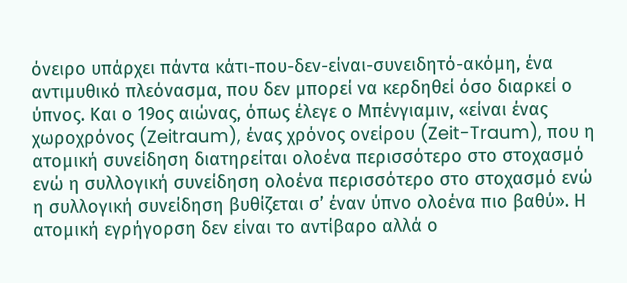όνειρο υπάρχει πάντα κάτι-που-δεν-είναι-συνειδητό-ακόμη, ένα αντιμυθικό πλεόνασμα, που δεν μπορεί να κερδηθεί όσο διαρκεί ο ύπνος. Και ο 19ος αιώνας, όπως έλεγε ο Μπένγιαμιν, «είναι ένας χωροχρόνος (Zeitraum), ένας χρόνος ονείρου (Zeit-Traum), που η ατομική συνείδηση διατηρείται ολοένα περισσότερο στο στοχασμό ενώ η συλλογική συνείδηση ολοένα περισσότερο στο στοχασμό ενώ η συλλογική συνείδηση βυθίζεται σ’ έναν ύπνο ολοένα πιο βαθύ». Η ατομική εγρήγορση δεν είναι το αντίβαρο αλλά ο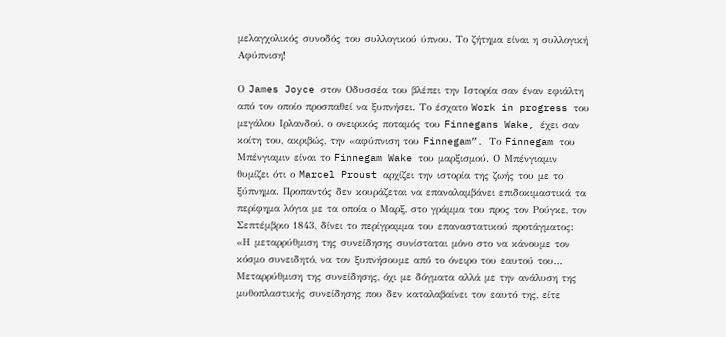μελαγχολικός συνοδός του συλλογικού ύπνου. Το ζήτημα είναι η συλλογική Αφύπνιση!

Ο James Joyce στον Οδυσσέα του βλέπει την Ιστορία σαν έναν εφιάλτη από τον οποίο προσπαθεί να ξυπνήσει. Το έσχατο Work in progress του μεγάλου Ιρλανδού, ο ονειρικός ποταμός του Finnegans Wake, έχει σαν κοίτη του, ακριβώς, την «αφύπνιση του Finnegam”. Το Finnegam του Μπένγιαμιν είναι το Finnegam Wake του μαρξισμού. Ο Μπένγιαμιν θυμίζει ότι ο Marcel Proust αρχίζει την ιστορία της ζωής του με το ξύπνημα. Προπαντός δεν κουράζεται να επαναλαμβάνει επιδοκιμαστικά τα περίφημα λόγια με τα οποία ο Μαρξ, στο γράμμα του προς τον Ρούγκε, τον Σεπτέμβριο 1843, δίνει το περίγραμμα του επαναστατικού προτάγματος: «Η μεταρρύθμιση της συνείδησης συνίσταται μόνο στο να κάνουμε τον κόσμο συνειδητό, να τον ξυπνήσουμε από το όνειρο του εαυτού του… Μεταρρύθμιση της συνείδησης, όχι με δόγματα αλλά με την ανάλυση της μυθοπλαστικής συνείδησης που δεν καταλαβαίνει τον εαυτό της, είτε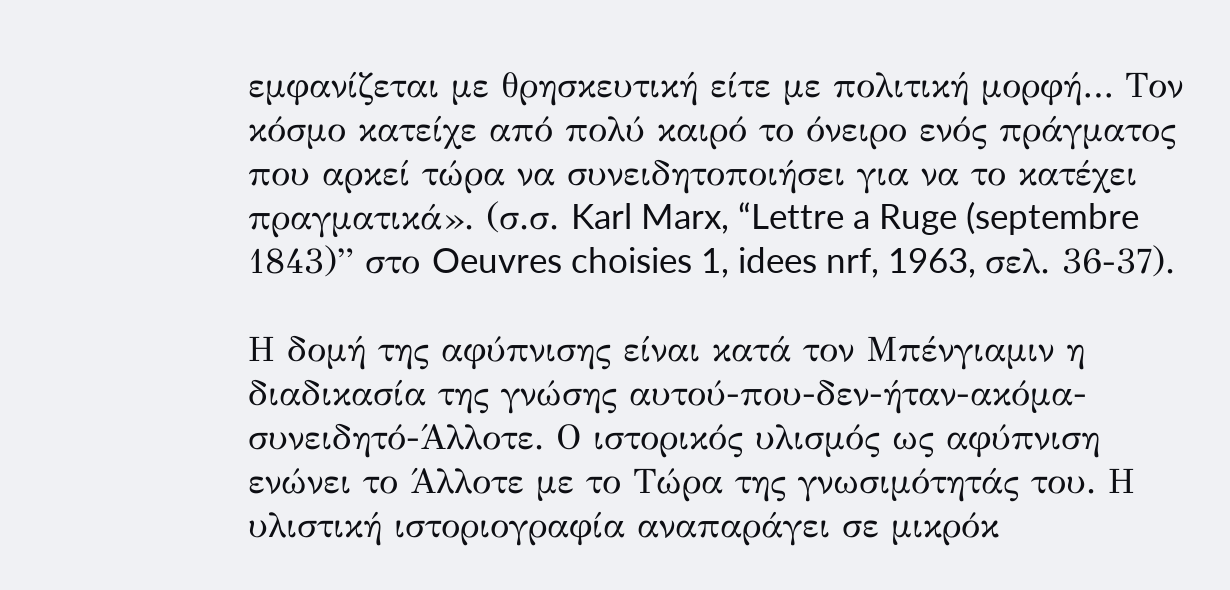εμφανίζεται με θρησκευτική είτε με πολιτική μορφή… Τον κόσμο κατείχε από πολύ καιρό το όνειρο ενός πράγματος που αρκεί τώρα να συνειδητοποιήσει για να το κατέχει πραγματικά». (σ.σ. Karl Marx, “Lettre a Ruge (septembre 1843)” στο Oeuvres choisies 1, idees nrf, 1963, σελ. 36-37).

Η δομή της αφύπνισης είναι κατά τον Μπένγιαμιν η διαδικασία της γνώσης αυτού-που-δεν-ήταν-ακόμα-συνειδητό-Άλλοτε. Ο ιστορικός υλισμός ως αφύπνιση ενώνει το Άλλοτε με το Τώρα της γνωσιμότητάς του. Η υλιστική ιστοριογραφία αναπαράγει σε μικρόκ